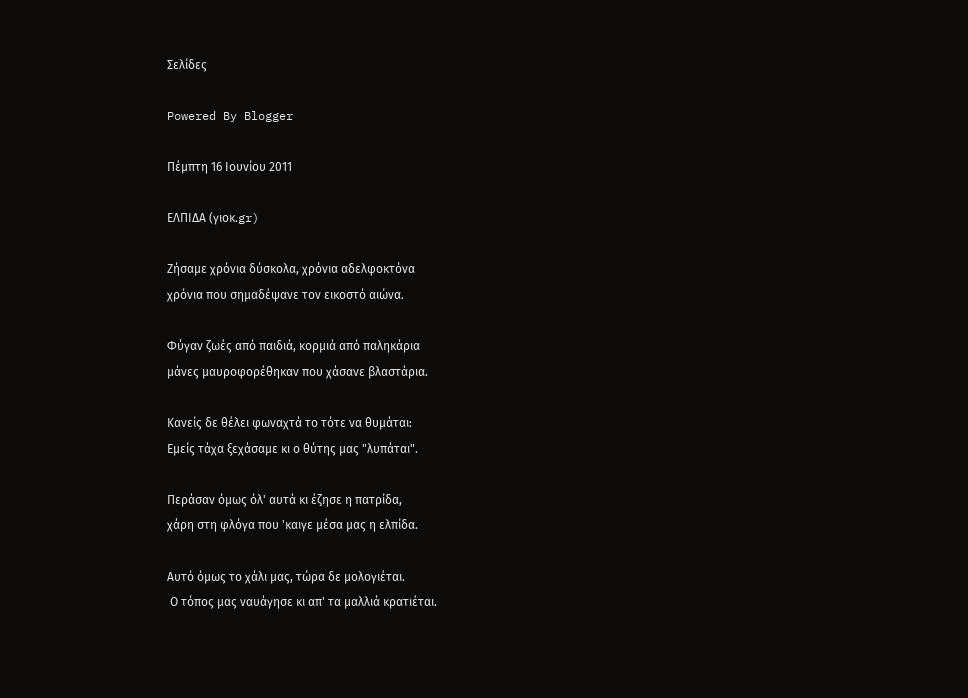Σελίδες

Powered By Blogger

Πέμπτη 16 Ιουνίου 2011

ΕΛΠΙΔΑ (γιοκ.gr)

Ζήσαμε χρόνια δύσκολα, χρόνια αδελφοκτόνα
χρόνια που σημαδέψανε τον εικοστό αιώνα.

Φύγαν ζωές από παιδιά, κορμιά από παληκάρια
μάνες μαυροφορέθηκαν που χάσανε βλαστάρια.

Κανείς δε θέλει φωναχτά το τότε να θυμάται:
Εμείς τάχα ξεχάσαμε κι ο θύτης μας "λυπάται".

Περάσαν όμως όλ' αυτά κι έζησε η πατρίδα,
χάρη στη φλόγα που 'καιγε μέσα μας η ελπίδα.

Αυτό όμως το χάλι μας, τώρα δε μολογιέται.
 Ο τόπος μας ναυάγησε κι απ' τα μαλλιά κρατιέται.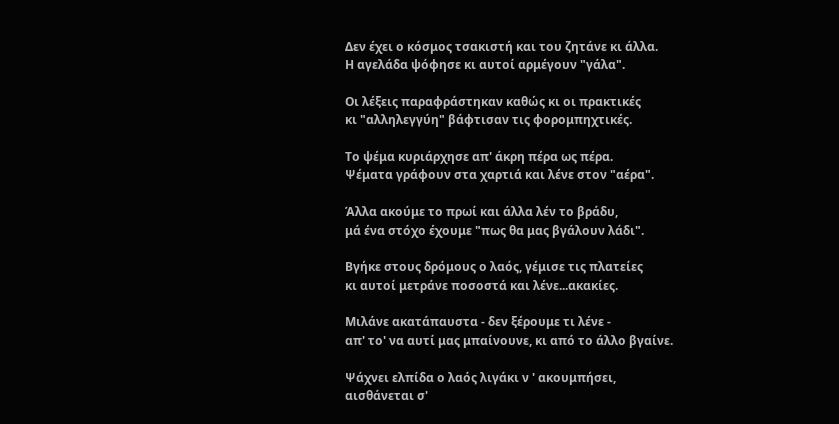Δεν έχει ο κόσμος τσακιστή και του ζητάνε κι άλλα.
Η αγελάδα ψόφησε κι αυτοί αρμέγουν "γάλα".

Οι λέξεις παραφράστηκαν καθώς κι οι πρακτικές
κι "αλληλεγγύη" βάφτισαν τις φορομπηχτικές.

Το ψέμα κυριάρχησε απ' άκρη πέρα ως πέρα.
Ψέματα γράφουν στα χαρτιά και λένε στον "αέρα".

Άλλα ακούμε το πρωί και άλλα λέν το βράδυ,
μά ένα στόχο έχουμε "πως θα μας βγάλουν λάδι".

Βγήκε στους δρόμους ο λαός, γέμισε τις πλατείες
κι αυτοί μετράνε ποσοστά και λένε...ακακίες.

Μιλάνε ακατάπαυστα - δεν ξέρουμε τι λένε -
απ' το' να αυτί μας μπαίνουνε, κι από το άλλο βγαίνε.

Ψάχνει ελπίδα ο λαός λιγάκι ν ' ακουμπήσει,
αισθάνεται σ'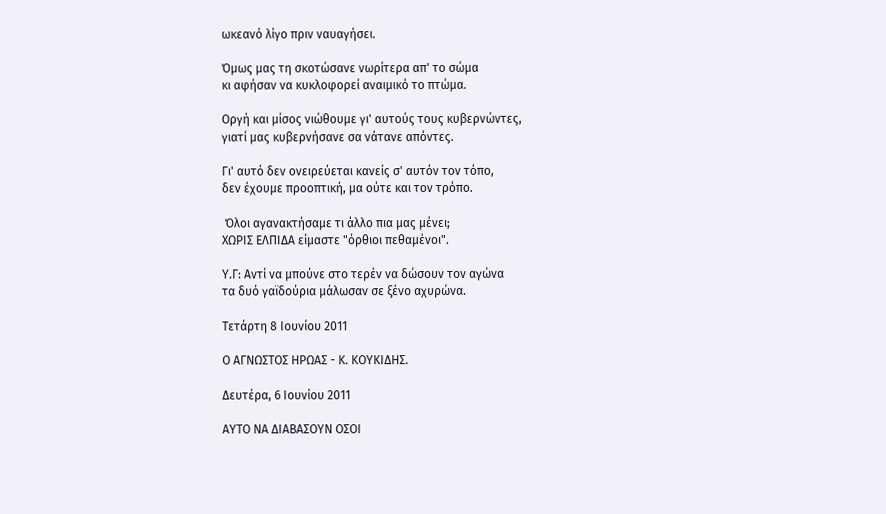ωκεανό λίγο πριν ναυαγήσει.

Όμως μας τη σκοτώσανε νωρίτερα απ' το σώμα
κι αφήσαν να κυκλοφορεί αναιμικό το πτώμα.

Οργή και μίσος νιώθουμε γι' αυτούς τους κυβερνώντες,
γιατί μας κυβερνήσανε σα νάτανε απόντες.

Γι' αυτό δεν ονειρεύεται κανείς σ' αυτόν τον τόπο,
δεν έχουμε προοπτική, μα ούτε και τον τρόπο.

 Όλοι αγανακτήσαμε τι άλλο πια μας μένει;
ΧΩΡΙΣ ΕΛΠΙΔΑ είμαστε "όρθιοι πεθαμένοι".

Υ.Γ: Αντί να μπούνε στο τερέν να δώσουν τον αγώνα
τα δυό γαϊδούρια μάλωσαν σε ξένο αχυρώνα.

Τετάρτη 8 Ιουνίου 2011

Ο ΑΓΝΩΣΤΟΣ ΗΡΩΑΣ - Κ. ΚΟΥΚΙΔΗΣ.

Δευτέρα, 6 Ιουνίου 2011

ΑΥΤΟ ΝΑ ΔΙΑΒΑΣΟΥΝ ΟΣΟΙ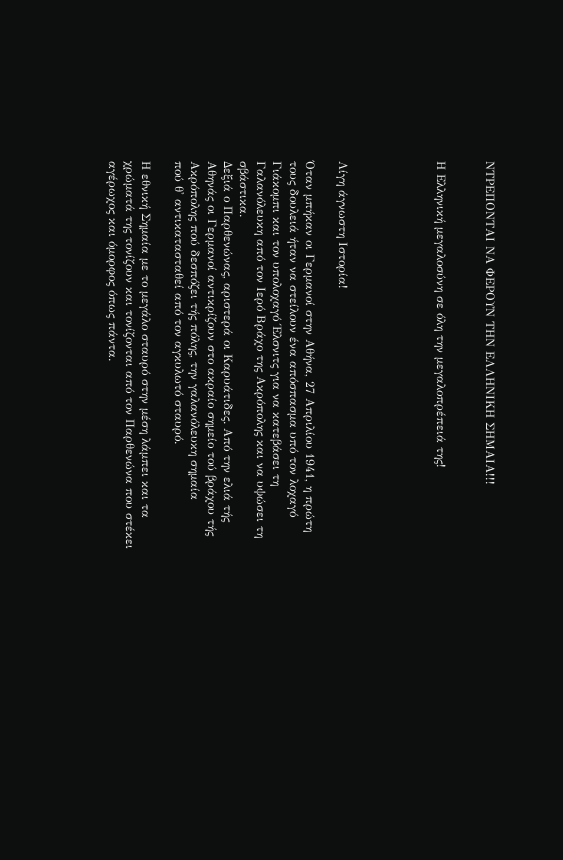ΝΤΡΕΠΟΝΤΑΙ ΝΑ ΦΕΡΟΥΝ ΤΗΝ ΕΛΛΗΝΙΚΗ ΣΗΜΑΙΑ!!!


Η Ελληνική μεγαλοσύνη σε όλη την μεγαλοπρέπειά της!





Λίγη άγνωστη Ιστορία!

Όταν μπήκαν οι Γερμανοί στην Αθήνα, 27 Απριλίου 1941, η πρώτη τους δουλειά ήταν να στείλουν ένα απόσπασμα υπό τον λοχαγό Γιάκομπι και τον υπολοχαγό Έλσνιτς για να κατεβάσει τη Γαλανόλευκη από τον Ιερό Βράχο της Ακρόπολης και να υψώσει τη σβάστικα.
Δεξιά ο Παρθενώνας, αριστερά οι Καρυάτιδες. Από την ελιά τής Αθηνάς οι Γερμανοί αντικρίζουν στο ακραίο σημείο τού βράχου τής Ακρόπολης πού δεσπόζει τής πόλης, την γαλανόλευκη σημαία
πού θ' αντικατασταθεί από τον αγκυλωτό σταυρό.

Η εθνική Σημαία με το μεγάλο σταυρό στην μέση λάμπει και τα χρώματά της τονίζουν και τονίζονται από τον Παρθενώνα που στέκει αγέρωχος και όμορφος όπως πάντα.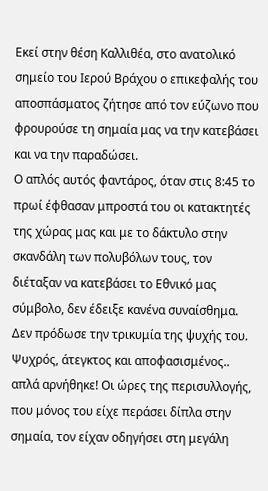Εκεί στην θέση Καλλιθέα, στο ανατολικό σημείο του Ιερού Βράχου ο επικεφαλής του αποσπάσματος ζήτησε από τον εύζωνο που φρουρούσε τη σημαία μας να την κατεβάσει και να την παραδώσει.
Ο απλός αυτός φαντάρος, όταν στις 8:45 το πρωί έφθασαν μπροστά του οι κατακτητές της χώρας μας και με το δάκτυλο στην σκανδάλη των πολυβόλων τους, τον διέταξαν να κατεβάσει το Εθνικό μας σύμβολο, δεν έδειξε κανένα συναίσθημα. Δεν πρόδωσε την τρικυμία της ψυχής του. Ψυχρός, άτεγκτος και αποφασισμένος.. απλά αρνήθηκε! Οι ώρες της περισυλλογής, που μόνος του είχε περάσει δίπλα στην σημαία, τον είχαν οδηγήσει στη μεγάλη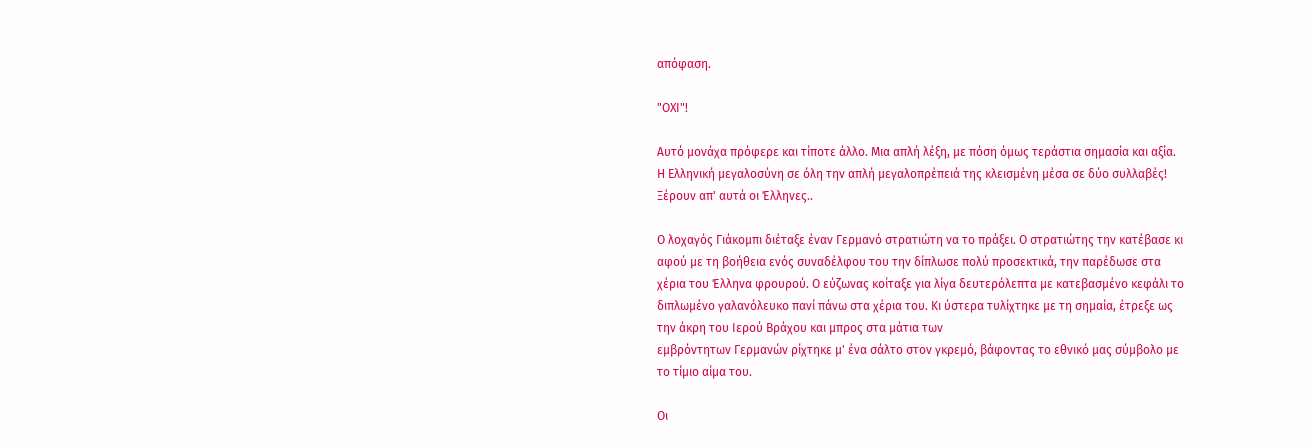απόφαση.

"ΟΧΙ"!

Αυτό μονάχα πρόφερε και τίποτε άλλο. Μια απλή λέξη, με πόση όμως τεράστια σημασία και αξία. Η Ελληνική μεγαλοσύνη σε όλη την απλή μεγαλοπρέπειά της κλεισμένη μέσα σε δύο συλλαβές! Ξέρουν απ' αυτά οι Έλληνες..

Ο λοχαγός Γιάκομπι διέταξε έναν Γερμανό στρατιώτη να το πράξει. Ο στρατιώτης την κατέβασε κι αφού με τη βοήθεια ενός συναδέλφου του την δίπλωσε πολύ προσεκτικά, την παρέδωσε στα χέρια του Έλληνα φρουρού. Ο εύζωνας κοίταξε για λίγα δευτερόλεπτα με κατεβασμένο κεφάλι το διπλωμένο γαλανόλευκο πανί πάνω στα χέρια του. Κι ύστερα τυλίχτηκε με τη σημαία, έτρεξε ως την άκρη του Ιερού Βράχου και μπρος στα μάτια των
εμβρόντητων Γερμανών ρίχτηκε μ' ένα σάλτο στον γκρεμό, βάφοντας το εθνικό μας σύμβολο με το τίμιο αίμα του.

Οι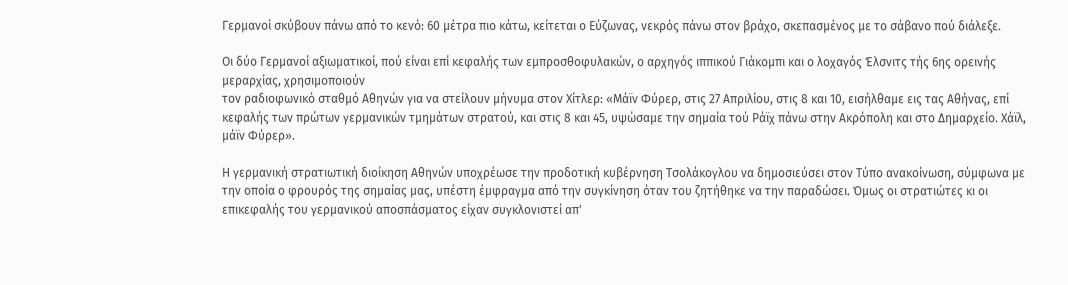Γερμανοί σκύβουν πάνω από το κενό: 60 μέτρα πιο κάτω, κείτεται ο Εύζωνας, νεκρός πάνω στον βράχο, σκεπασμένος με το σάβανο πού διάλεξε.

Οι δύο Γερμανοί αξιωματικοί, πού είναι επί κεφαλής των εμπροσθοφυλακών, ο αρχηγός ιππικού Γιάκομπι και ο λοχαγός Έλσνιτς τής 6ης ορεινής μεραρχίας, χρησιμοποιούν
τον ραδιοφωνικό σταθμό Αθηνών για να στείλουν μήνυμα στον Χίτλερ: «Μάϊν Φύρερ, στις 27 Απριλίου, στις 8 και 10, εισήλθαμε εις τας Αθήνας, επί κεφαλής των πρώτων γερμανικών τμημάτων στρατού, και στις 8 και 45, υψώσαμε την σημαία τού Ράϊχ πάνω στην Ακρόπολη και στο Δημαρχείο. Χάϊλ, μάϊν Φύρερ».

Η γερμανική στρατιωτική διοίκηση Αθηνών υποχρέωσε την προδοτική κυβέρνηση Τσολάκογλου να δημοσιεύσει στον Τύπο ανακοίνωση, σύμφωνα με την οποία ο φρουρός της σημαίας μας, υπέστη έμφραγμα από την συγκίνηση όταν του ζητήθηκε να την παραδώσει. Όμως οι στρατιώτες κι οι επικεφαλής του γερμανικού αποσπάσματος είχαν συγκλονιστεί απ'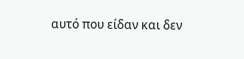αυτό που είδαν και δεν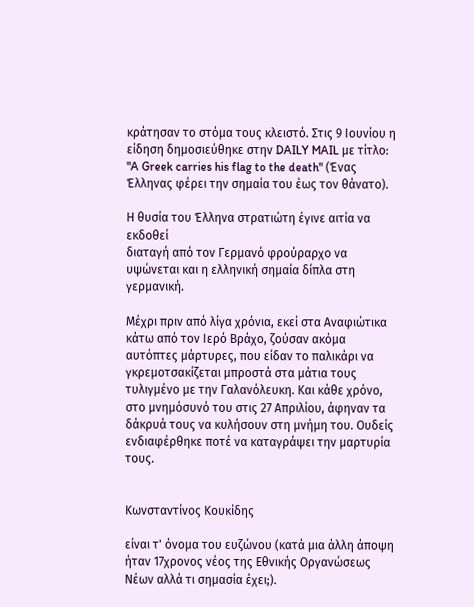κράτησαν το στόμα τους κλειστό. Στις 9 Ιουνίου η είδηση δημοσιεύθηκε στην DAILY MAIL με τίτλο: "A Greek carries his flag to the death" (Ένας Έλληνας φέρει την σημαία του έως τον θάνατο).

Η θυσία του Έλληνα στρατιώτη έγινε αιτία να εκδοθεί
διαταγή από τον Γερμανό φρούραρχο να υψώνεται και η ελληνική σημαία δίπλα στη γερμανική.

Μέχρι πριν από λίγα χρόνια, εκεί στα Αναφιώτικα κάτω από τον Ιερό Βράχο, ζούσαν ακόμα αυτόπτες μάρτυρες, που είδαν το παλικάρι να γκρεμοτσακίζεται μπροστά στα μάτια τους τυλιγμένο με την Γαλανόλευκη. Και κάθε χρόνο, στο μνημόσυνό του στις 27 Απριλίου, άφηναν τα δάκρυά τους να κυλήσουν στη μνήμη του. Ουδείς ενδιαφέρθηκε ποτέ να καταγράψει την μαρτυρία τους.


Κωνσταντίνος Κουκίδης

είναι τ' όνομα του ευζώνου (κατά μια άλλη άποψη ήταν 17χρονος νέος της Εθνικής Οργανώσεως Νέων αλλά τι σημασία έχει;).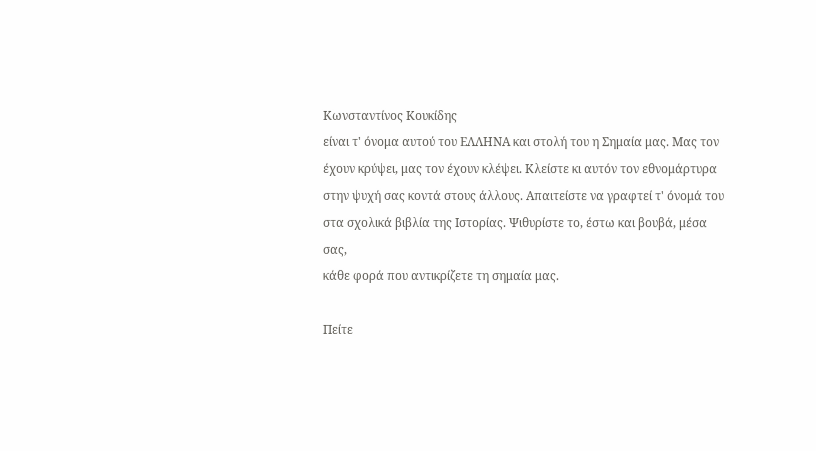Κωνσταντίνος Κουκίδης
είναι τ' όνομα αυτού του ΕΛΛΗΝΑ και στολή του η Σημαία μας. Μας τον έχουν κρύψει, μας τον έχουν κλέψει. Κλείστε κι αυτόν τον εθνομάρτυρα στην ψυχή σας κοντά στους άλλους. Απαιτείστε να γραφτεί τ' όνομά του στα σχολικά βιβλία της Ιστορίας. Ψιθυρίστε το, έστω και βουβά, μέσα σας,
κάθε φορά που αντικρίζετε τη σημαία μας.

Πείτε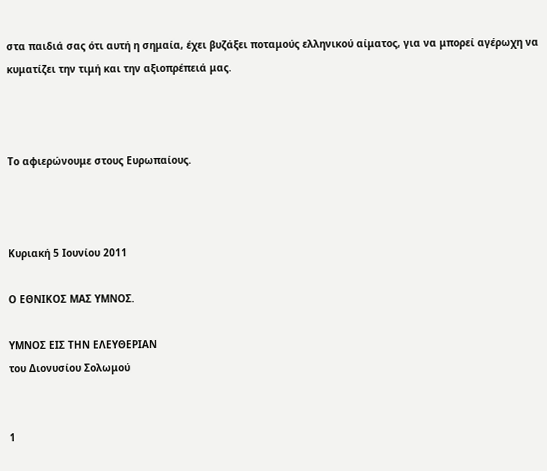στα παιδιά σας ότι αυτή η σημαία, έχει βυζάξει ποταμούς ελληνικού αίματος, για να μπορεί αγέρωχη να κυματίζει την τιμή και την αξιοπρέπειά μας.



Το αφιερώνουμε στους Ευρωπαίους.



Κυριακή 5 Ιουνίου 2011

Ο ΕΘΝΙΚΟΣ ΜΑΣ ΥΜΝΟΣ.

ΥΜΝΟΣ ΕΙΣ ΤΗΝ ΕΛΕΥΘΕΡΙΑΝ
του Διονυσίου Σολωμού


1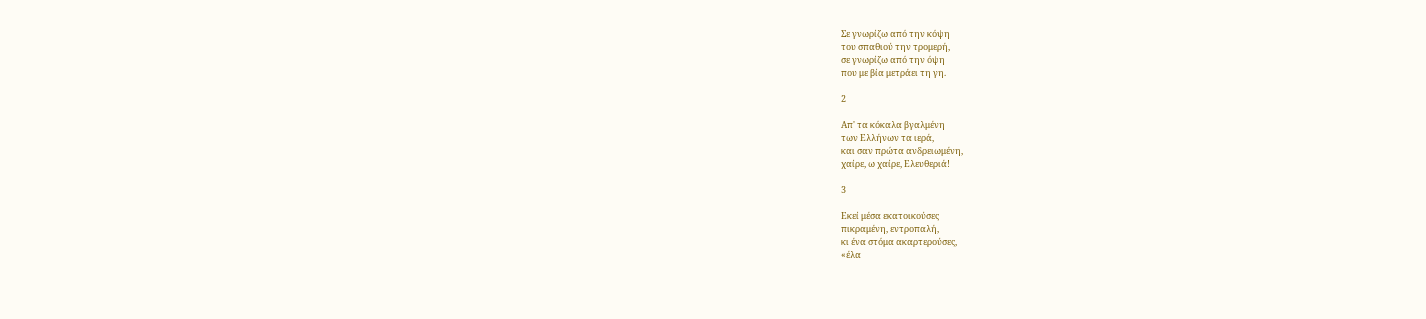Σε γνωρίζω από την κόψη
του σπαθιού την τρομερή,
σε γνωρίζω από την όψη
που με βία μετράει τη γη.

2

Απ' τα κόκαλα βγαλμένη
των Ελλήνων τα ιερά,
και σαν πρώτα ανδρειωμένη,
χαίρε, ω χαίρε, Ελευθεριά!

3

Εκεί μέσα εκατοικούσες
πικραμένη, εντροπαλή,
κι ένα στόμα ακαρτερούσες,
«έλα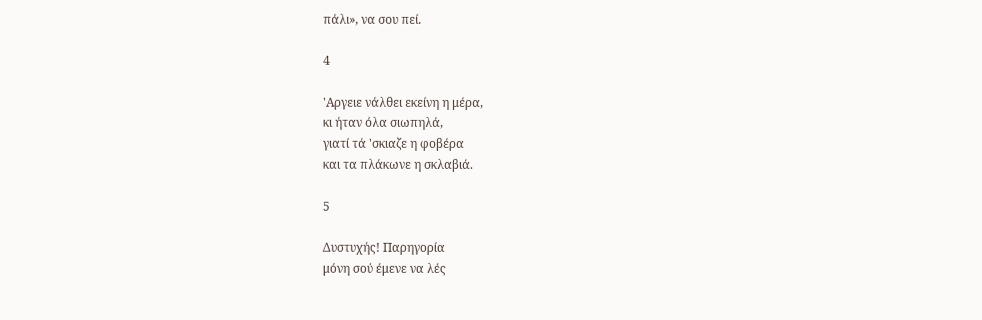πάλι», να σου πεί.

4

'Αργειε νάλθει εκείνη η μέρα,
κι ήταν όλα σιωπηλά,
γιατί τά 'σκιαζε η φοβέρα
και τα πλάκωνε η σκλαβιά.

5

Δυστυχής! Παρηγορία
μόνη σού έμενε να λές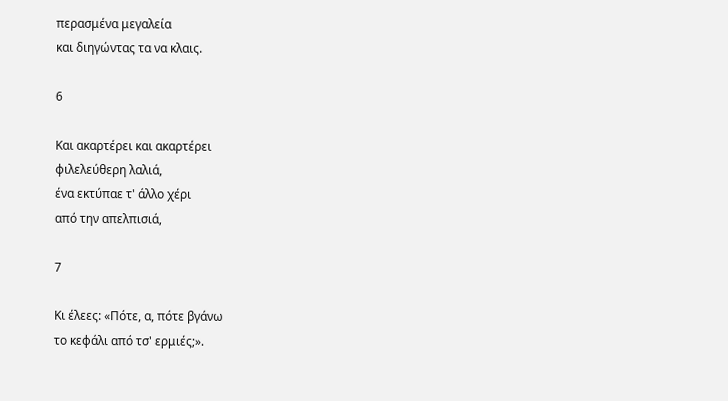περασμένα μεγαλεία
και διηγώντας τα να κλαις.

6

Και ακαρτέρει και ακαρτέρει
φιλελεύθερη λαλιά,
ένα εκτύπαε τ' άλλο χέρι
από την απελπισιά,

7

Κι έλεες: «Πότε, α, πότε βγάνω
το κεφάλι από τσ' ερμιές;».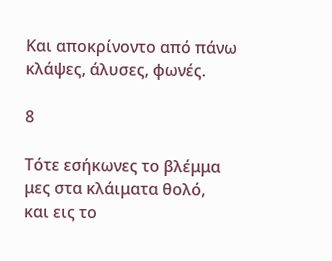Και αποκρίνοντο από πάνω
κλάψες, άλυσες, φωνές.

8

Τότε εσήκωνες το βλέμμα
μες στα κλάιματα θολό,
και εις το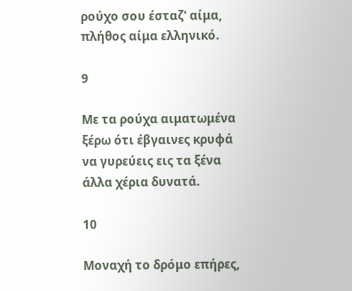ρούχο σου έσταζ' αίμα,
πλήθος αίμα ελληνικό.

9

Με τα ρούχα αιματωμένα
ξέρω ότι έβγαινες κρυφά
να γυρεύεις εις τα ξένα
άλλα χέρια δυνατά.

10

Μοναχή το δρόμο επήρες,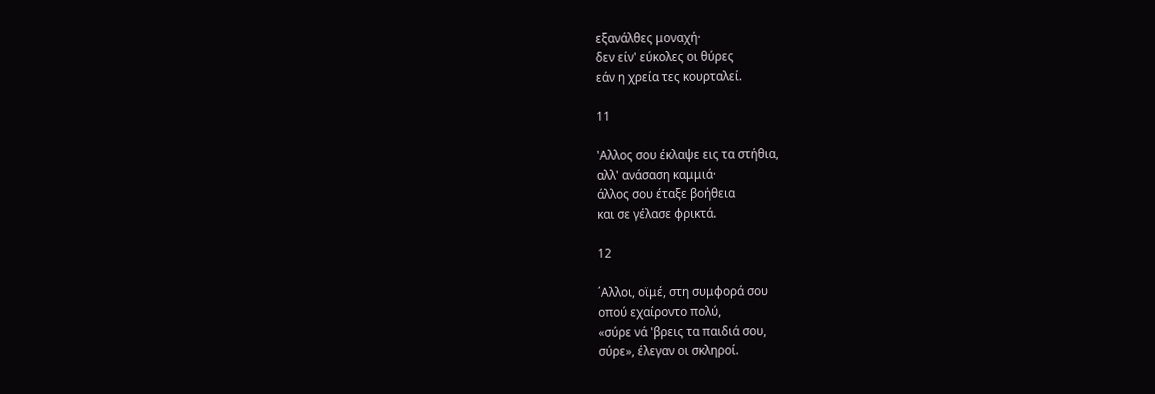εξανάλθες μοναχή·
δεν είν' εύκολες οι θύρες
εάν η χρεία τες κουρταλεί.

11

'Αλλος σου έκλαψε εις τα στήθια,
αλλ' ανάσαση καμμιά·
άλλος σου έταξε βοήθεια
και σε γέλασε φρικτά.

12

΄Αλλοι, οϊμέ, στη συμφορά σου
οπού εχαίροντο πολύ,
«σύρε νά 'βρεις τα παιδιά σου,
σύρε», έλεγαν οι σκληροί.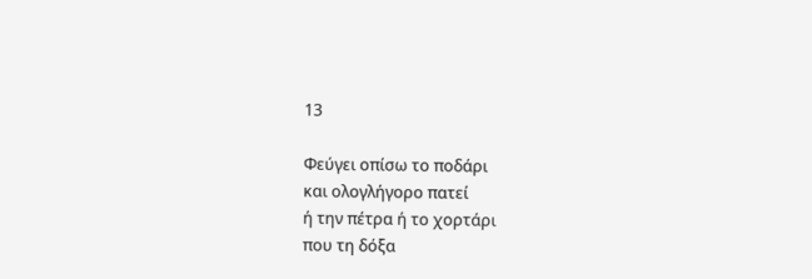13

Φεύγει οπίσω το ποδάρι
και ολογλήγορο πατεί
ή την πέτρα ή το χορτάρι
που τη δόξα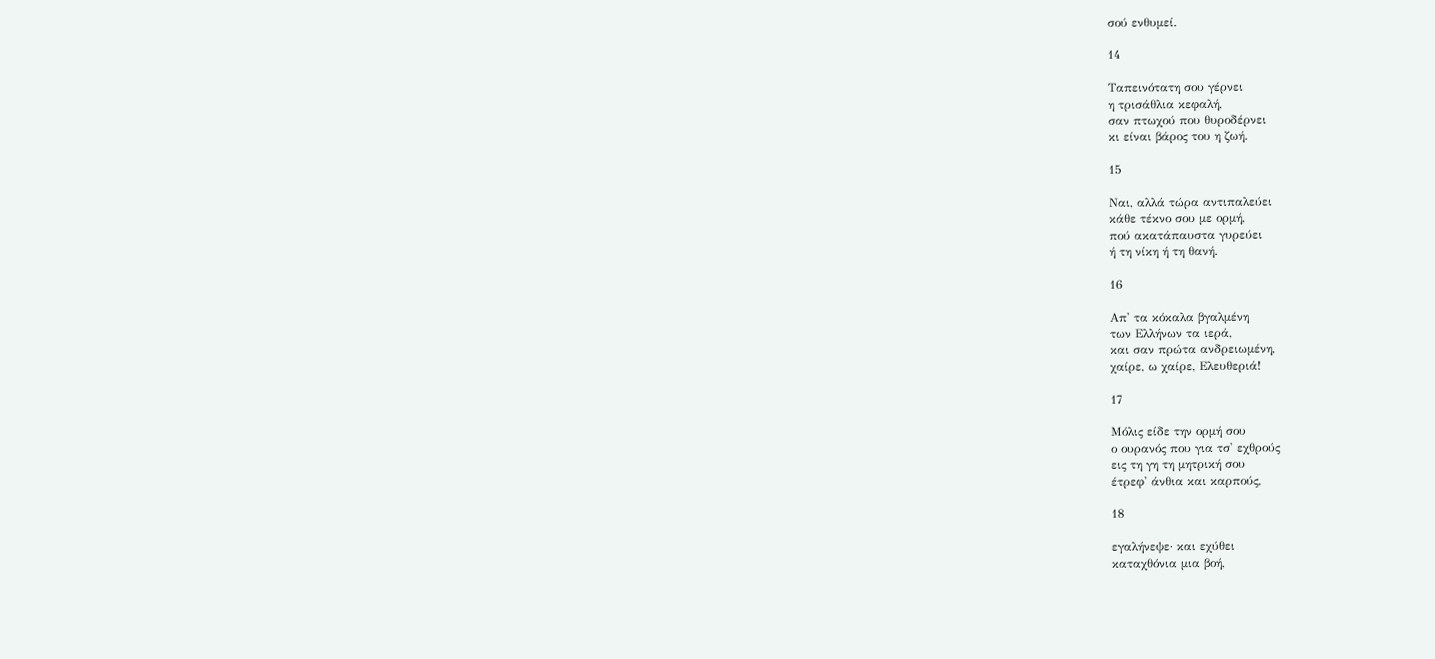σού ενθυμεί.

14

Ταπεινότατη σου γέρνει
η τρισάθλια κεφαλή,
σαν πτωχού που θυροδέρνει
κι είναι βάρος του η ζωή.

15

Ναι, αλλά τώρα αντιπαλεύει
κάθε τέκνο σου με ορμή,
πού ακατάπαυστα γυρεύει
ή τη νίκη ή τη θανή.

16

Απ' τα κόκαλα βγαλμένη
των Ελλήνων τα ιερά,
και σαν πρώτα ανδρειωμένη,
χαίρε, ω χαίρε, Ελευθεριά!

17

Μόλις είδε την ορμή σου
ο ουρανός που για τσ' εχθρούς
εις τη γη τη μητρική σου
έτρεφ' άνθια και καρπούς,

18

εγαλήνεψε· και εχύθει
καταχθόνια μια βοή,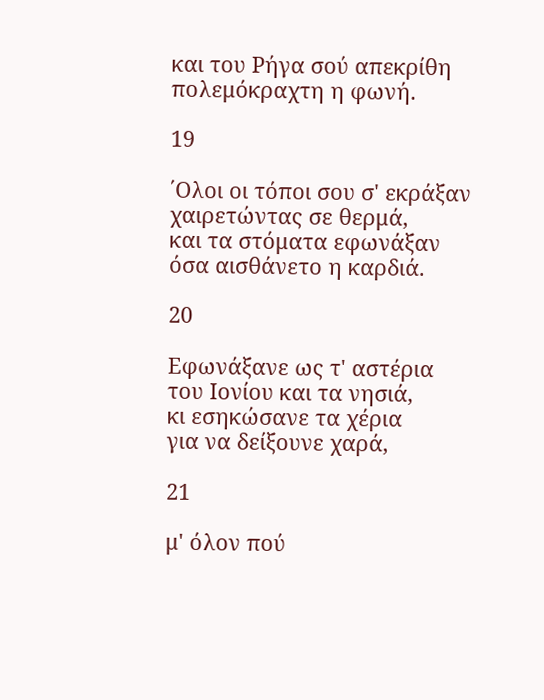και του Ρήγα σού απεκρίθη
πολεμόκραχτη η φωνή.

19

΄Ολοι οι τόποι σου σ' εκράξαν
χαιρετώντας σε θερμά,
και τα στόματα εφωνάξαν
όσα αισθάνετο η καρδιά.

20

Εφωνάξανε ως τ' αστέρια
του Ιονίου και τα νησιά,
κι εσηκώσανε τα χέρια
για να δείξουνε χαρά,

21

μ' όλον πού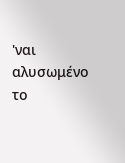'ναι αλυσωμένο
το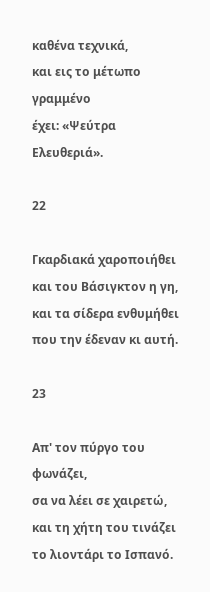καθένα τεχνικά,
και εις το μέτωπο γραμμένο
έχει: «Ψεύτρα Ελευθεριά».

22

Γκαρδιακά χαροποιήθει
και του Βάσιγκτον η γη,
και τα σίδερα ενθυμήθει
που την έδεναν κι αυτή.

23

Απ' τον πύργο του φωνάζει,
σα να λέει σε χαιρετώ,
και τη χήτη του τινάζει
το λιοντάρι το Ισπανό.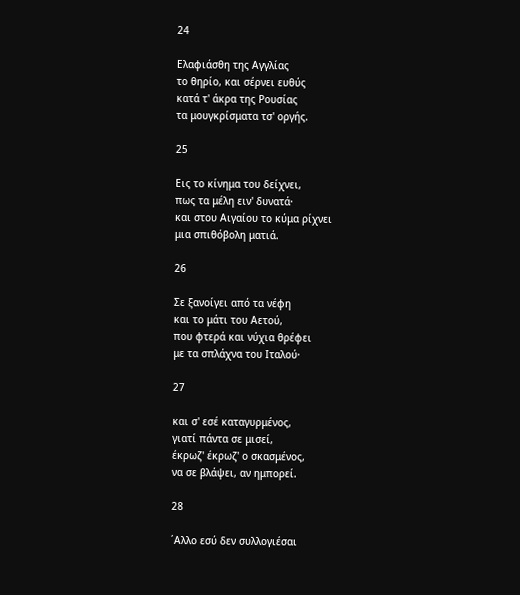24

Ελαφιάσθη της Αγγλίας
το θηρίο, και σέρνει ευθύς
κατά τ' άκρα της Ρουσίας
τα μουγκρίσματα τσ' οργής.

25

Εις το κίνημα του δείχνει,
πως τα μέλη ειν' δυνατά·
και στου Αιγαίου το κύμα ρίχνει
μια σπιθόβολη ματιά.

26

Σε ξανοίγει από τα νέφη
και το μάτι του Αετού,
που φτερά και νύχια θρέφει
με τα σπλάχνα του Ιταλού·

27

και σ' εσέ καταγυρμένος,
γιατί πάντα σε μισεί,
έκρωζ' έκρωζ' ο σκασμένος,
να σε βλάψει, αν ημπορεί.

28

΄Αλλο εσύ δεν συλλογιέσαι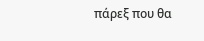πάρεξ που θα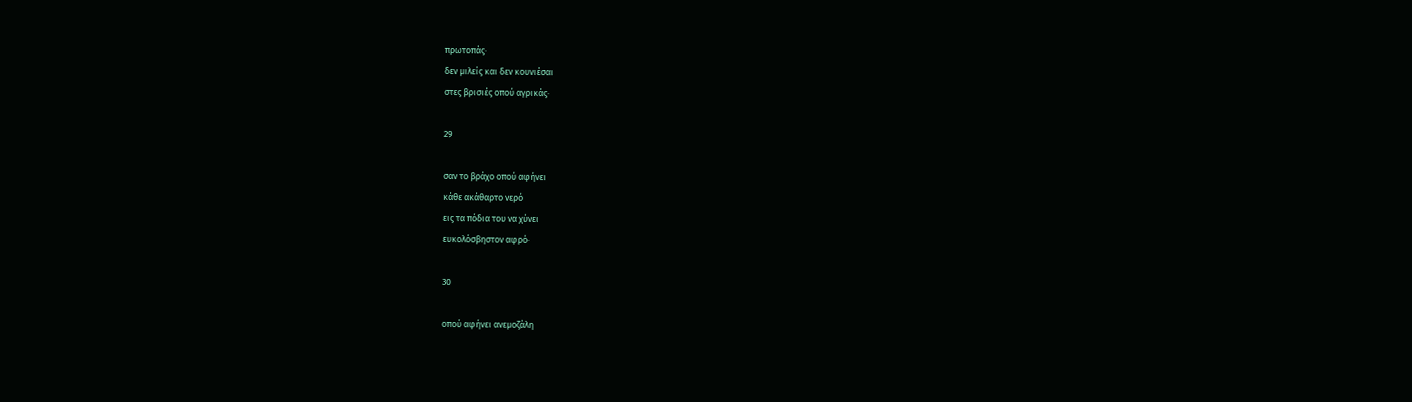πρωτοπάς·
δεν μιλείς και δεν κουνιέσαι
στες βρισιές οπού αγρικάς·

29

σαν το βράχο οπού αφήνει
κάθε ακάθαρτο νερό
εις τα πόδια του να χύνει
ευκολόσβηστον αφρό·

30

οπού αφήνει ανεμοζάλη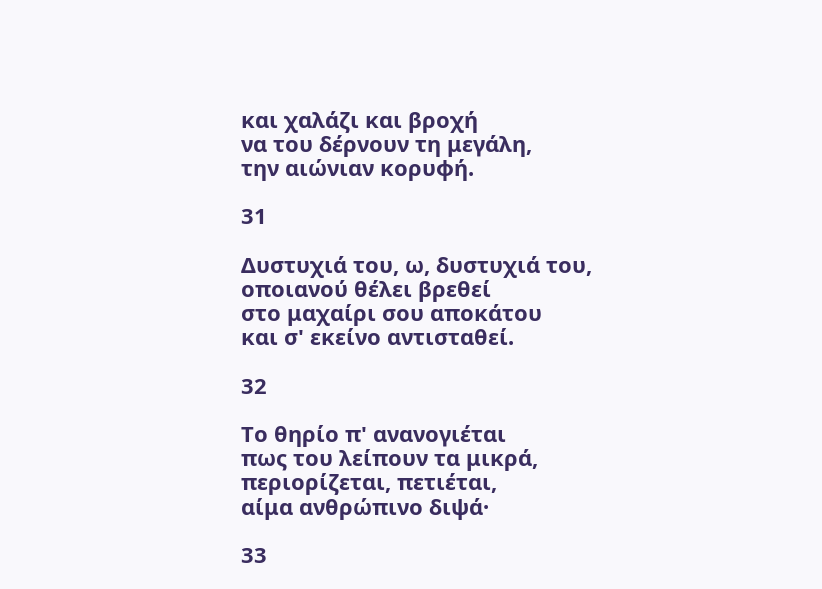και χαλάζι και βροχή
να του δέρνουν τη μεγάλη,
την αιώνιαν κορυφή.

31

Δυστυχιά του, ω, δυστυχιά του,
οποιανού θέλει βρεθεί
στο μαχαίρι σου αποκάτου
και σ' εκείνο αντισταθεί.

32

Το θηρίο π' ανανογιέται
πως του λείπουν τα μικρά,
περιορίζεται, πετιέται,
αίμα ανθρώπινο διψά·

33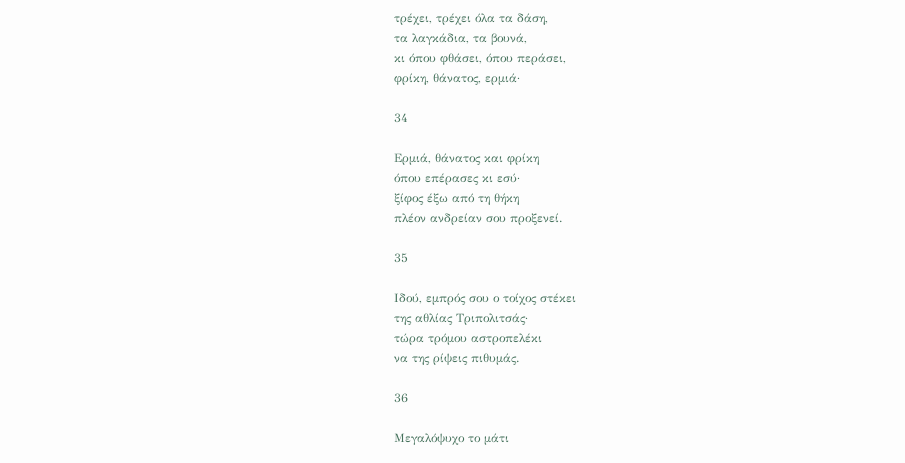τρέχει, τρέχει όλα τα δάση,
τα λαγκάδια, τα βουνά,
κι όπου φθάσει, όπου περάσει,
φρίκη, θάνατος, ερμιά·

34

Ερμιά, θάνατος και φρίκη
όπου επέρασες κι εσύ·
ξίφος έξω από τη θήκη
πλέον ανδρείαν σου προξενεί.

35

Ιδού, εμπρός σου ο τοίχος στέκει
της αθλίας Τριπολιτσάς·
τώρα τρόμου αστροπελέκι
να της ρίψεις πιθυμάς.

36

Μεγαλόψυχο το μάτι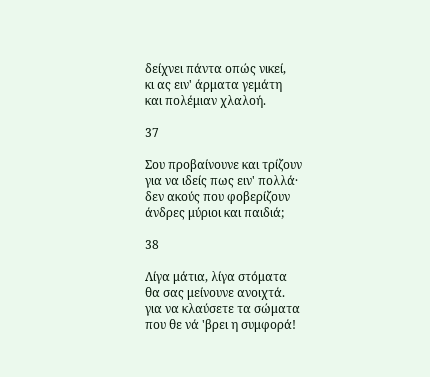δείχνει πάντα οπώς νικεί,
κι ας ειν' άρματα γεμάτη
και πολέμιαν χλαλοή.

37

Σου προβαίνουνε και τρίζουν
για να ιδείς πως ειν' πολλά·
δεν ακούς που φοβερίζουν
άνδρες μύριοι και παιδιά;

38

Λίγα μάτια, λίγα στόματα
θα σας μείνουνε ανοιχτά.
για να κλαύσετε τα σώματα
που θε νά 'βρει η συμφορά!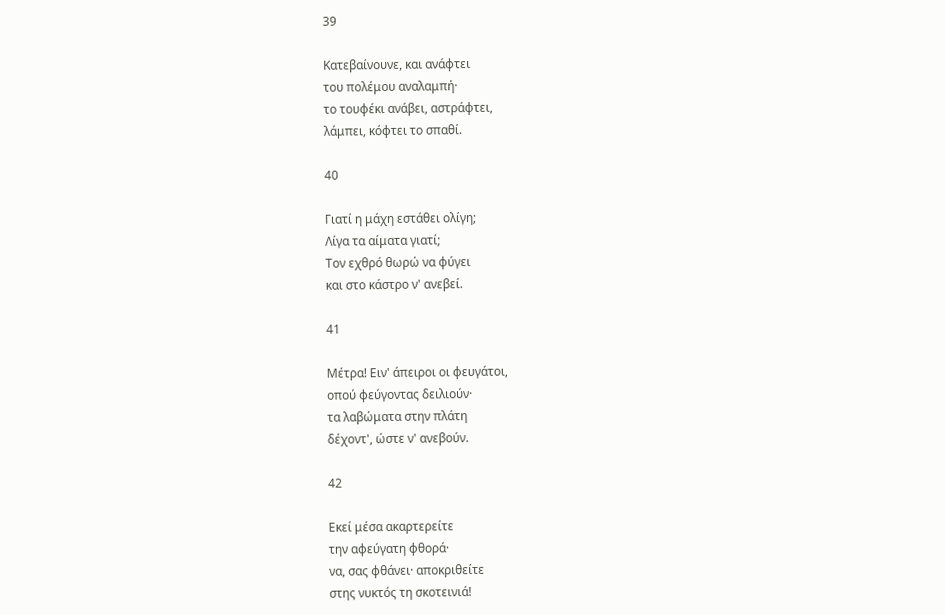39

Κατεβαίνουνε, και ανάφτει
του πολέμου αναλαμπή·
το τουφέκι ανάβει, αστράφτει,
λάμπει, κόφτει το σπαθί.

40

Γιατί η μάχη εστάθει ολίγη;
Λίγα τα αίματα γιατί;
Τον εχθρό θωρώ να φύγει
και στο κάστρο ν' ανεβεί.

41

Μέτρα! Ειν' άπειροι οι φευγάτοι,
οπού φεύγοντας δειλιούν·
τα λαβώματα στην πλάτη
δέχοντ', ώστε ν' ανεβούν.

42

Εκεί μέσα ακαρτερείτε
την αφεύγατη φθορά·
να, σας φθάνει· αποκριθείτε
στης νυκτός τη σκοτεινιά!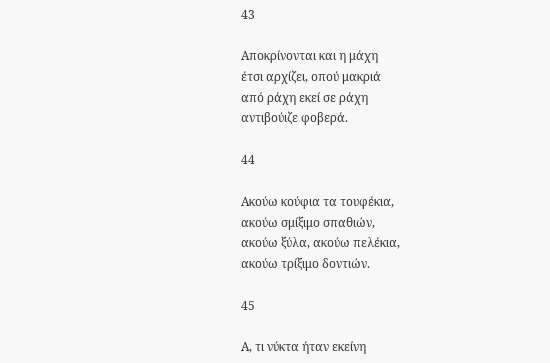43

Αποκρίνονται και η μάχη
έτσι αρχίζει, οπού μακριά
από ράχη εκεί σε ράχη
αντιβούιζε φοβερά.

44

Ακούω κούφια τα τουφέκια,
ακούω σμίξιμο σπαθιών,
ακούω ξύλα, ακούω πελέκια,
ακούω τρίξιμο δοντιών.

45

Α, τι νύκτα ήταν εκείνη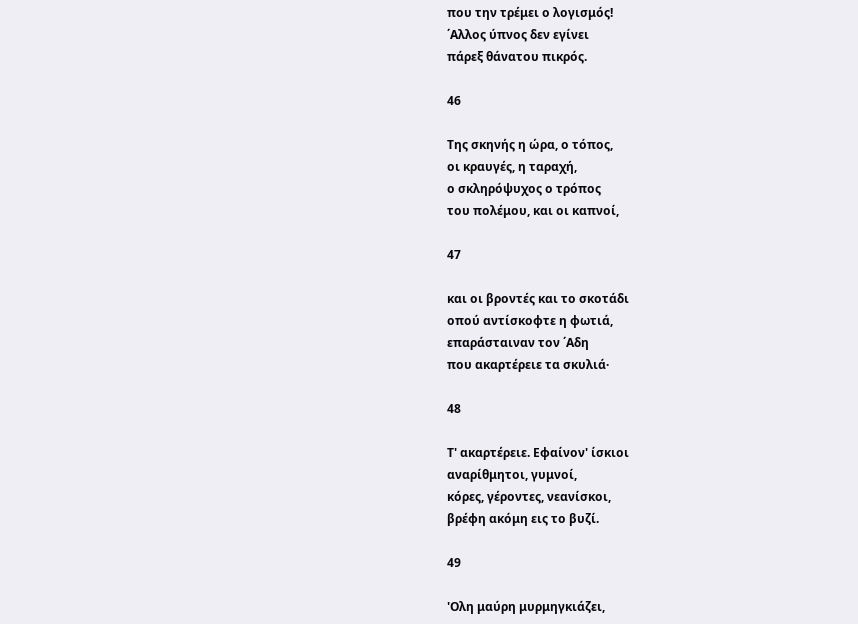που την τρέμει ο λογισμός!
΄Αλλος ύπνος δεν εγίνει
πάρεξ θάνατου πικρός.

46

Της σκηνής η ώρα, ο τόπος,
οι κραυγές, η ταραχή,
ο σκληρόψυχος ο τρόπος
του πολέμου, και οι καπνοί,

47

και οι βροντές και το σκοτάδι
οπού αντίσκοφτε η φωτιά,
επαράσταιναν τον ΄Αδη
που ακαρτέρειε τα σκυλιά·

48

Τ' ακαρτέρειε. Εφαίνον' ίσκιοι
αναρίθμητοι, γυμνοί,
κόρες, γέροντες, νεανίσκοι,
βρέφη ακόμη εις το βυζί.

49

'Ολη μαύρη μυρμηγκιάζει,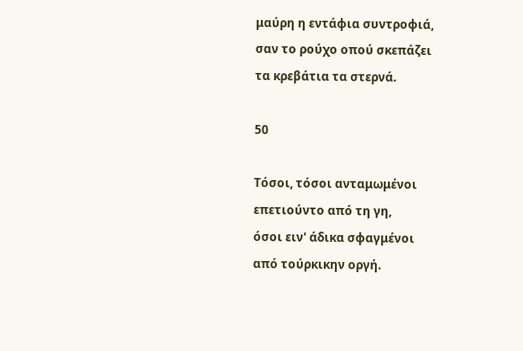μαύρη η εντάφια συντροφιά,
σαν το ρούχο οπού σκεπάζει
τα κρεβάτια τα στερνά.

50

Τόσοι, τόσοι ανταμωμένοι
επετιούντο από τη γη,
όσοι ειν' άδικα σφαγμένοι
από τούρκικην οργή.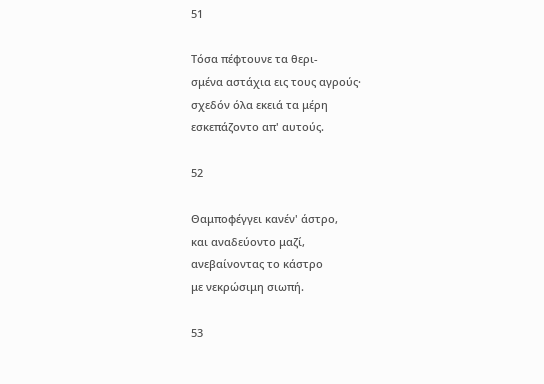51

Τόσα πέφτουνε τα θερι-
σμένα αστάχια εις τους αγρούς·
σχεδόν όλα εκειά τα μέρη
εσκεπάζοντο απ' αυτούς.

52

Θαμποφέγγει κανέν' άστρο,
και αναδεύοντο μαζί,
ανεβαίνοντας το κάστρο
με νεκρώσιμη σιωπή.

53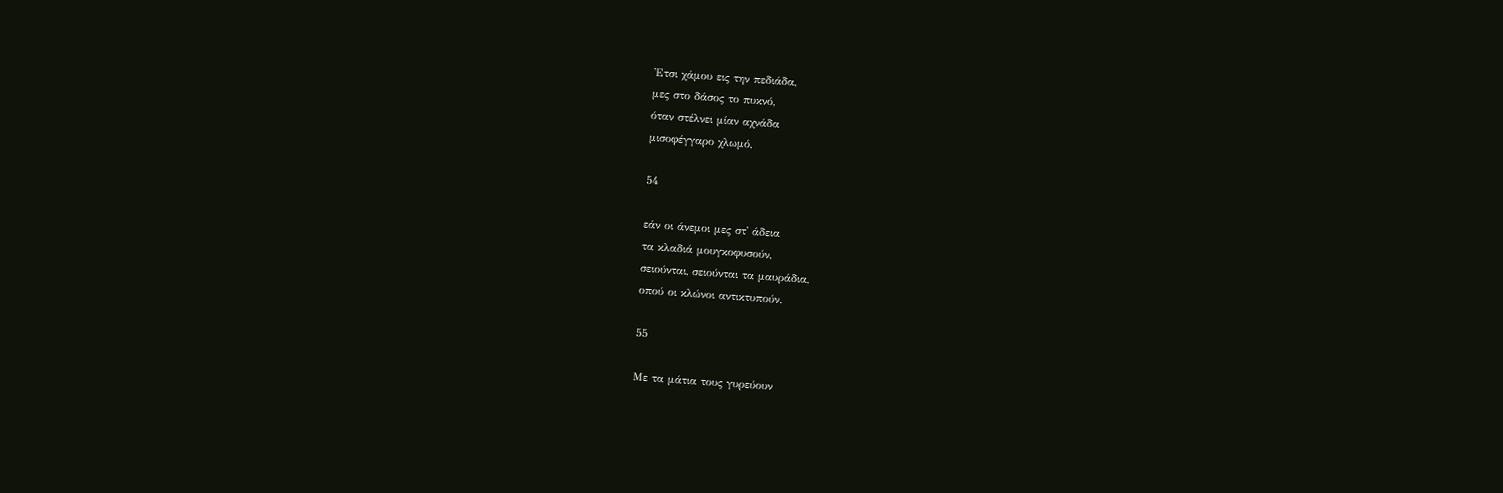'Ετσι χάμου εις την πεδιάδα,
μες στο δάσος το πυκνό,
όταν στέλνει μίαν αχνάδα
μισοφέγγαρο χλωμό,

54

εάν οι άνεμοι μες στ' άδεια
τα κλαδιά μουγκοφυσούν,
σειούνται, σειούνται τα μαυράδια,
οπού οι κλώνοι αντικτυπούν.

55

Με τα μάτια τους γυρεύουν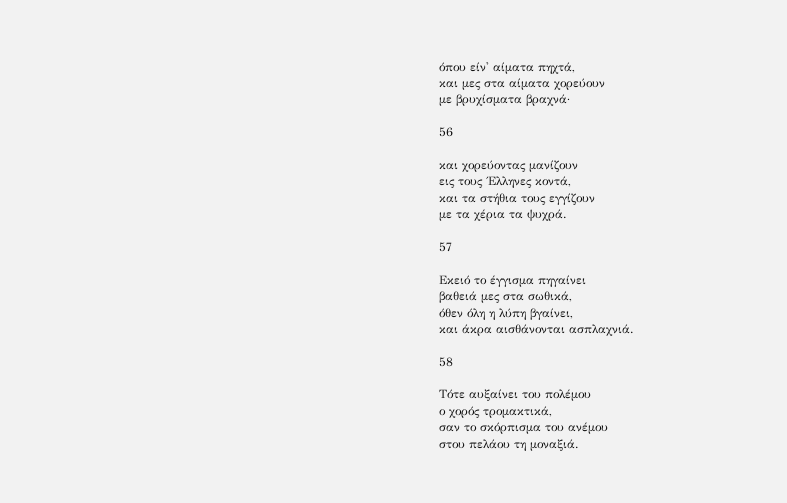όπου είν' αίματα πηχτά,
και μες στα αίματα χορεύουν
με βρυχίσματα βραχνά·

56

και χορεύοντας μανίζουν
εις τους ΄Ελληνες κοντά,
και τα στήθια τους εγγίζουν
με τα χέρια τα ψυχρά.

57

Εκειό το έγγισμα πηγαίνει
βαθειά μες στα σωθικά,
όθεν όλη η λύπη βγαίνει,
και άκρα αισθάνονται ασπλαχνιά.

58

Τότε αυξαίνει του πολέμου
ο χορός τρομακτικά,
σαν το σκόρπισμα του ανέμου
στου πελάου τη μοναξιά.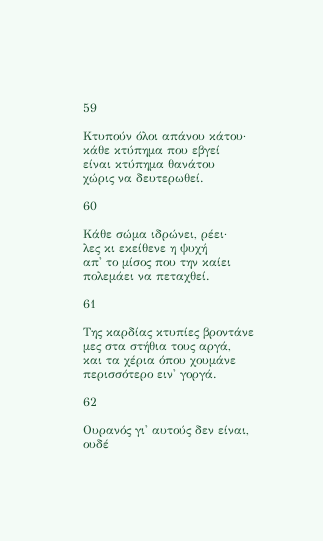59

Κτυπούν όλοι απάνου κάτου·
κάθε κτύπημα που εβγεί
είναι κτύπημα θανάτου
χώρις να δευτερωθεί.

60

Κάθε σώμα ιδρώνει, ρέει·
λες κι εκείθενε η ψυχή
απ' το μίσος που την καίει
πολεμάει να πεταχθεί.

61

Της καρδίας κτυπίες βροντάνε
μες στα στήθια τους αργά,
και τα χέρια όπου χουμάνε
περισσότερο ειν' γοργά.

62

Ουρανός γι' αυτούς δεν είναι,
ουδέ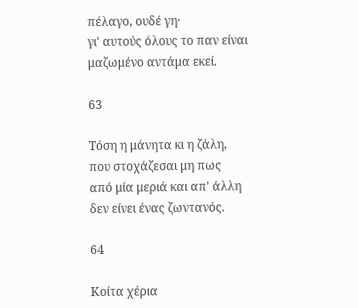πέλαγο, ουδέ γη·
γι' αυτούς όλους το παν είναι
μαζωμένο αντάμα εκεί.

63

Τόση η μάνητα κι η ζάλη,
που στοχάζεσαι μη πως
από μία μεριά και απ' άλλη
δεν είνει ένας ζωντανός.

64

Κοίτα χέρια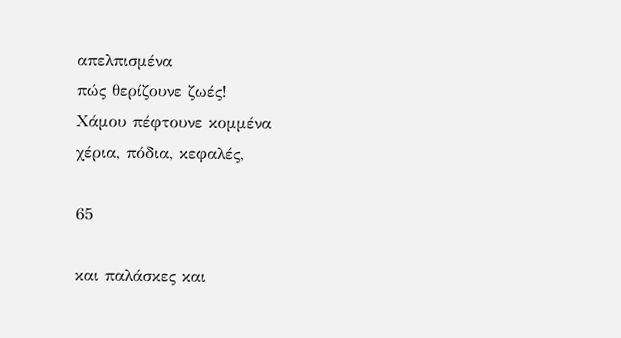απελπισμένα
πώς θερίζουνε ζωές!
Χάμου πέφτουνε κομμένα
χέρια, πόδια, κεφαλές,

65

και παλάσκες και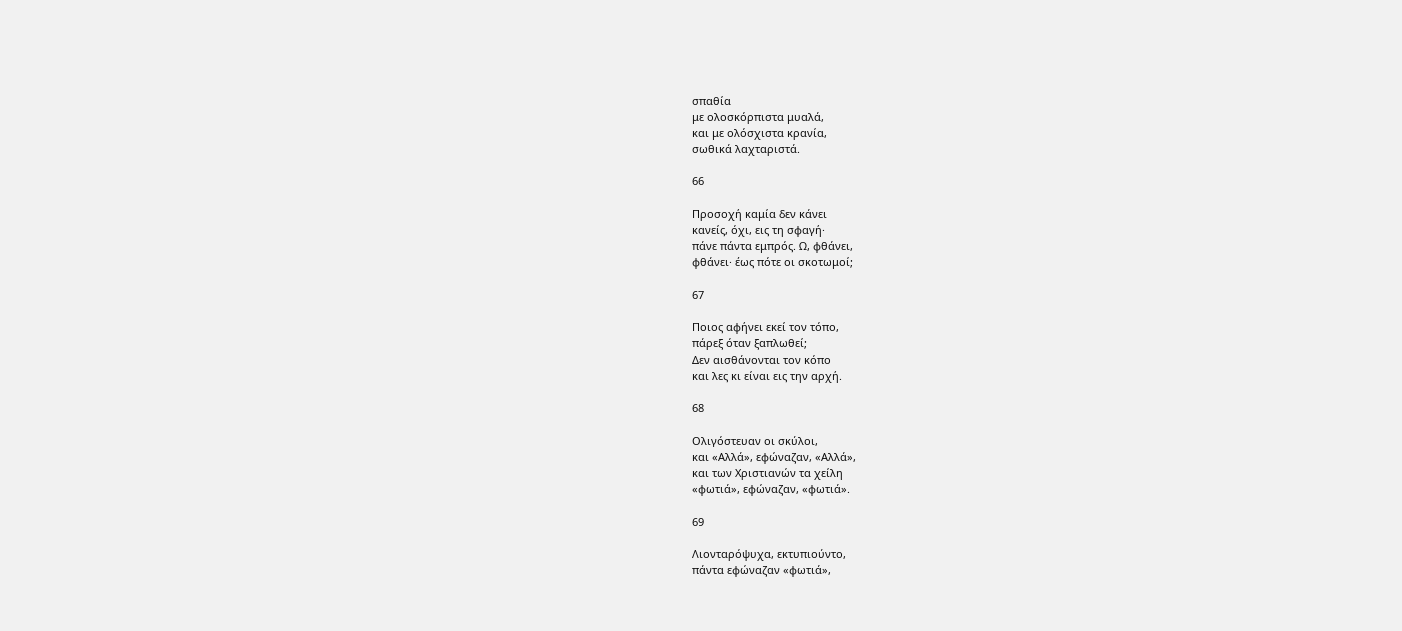σπαθία
με ολοσκόρπιστα μυαλά,
και με ολόσχιστα κρανία,
σωθικά λαχταριστά.

66

Προσοχή καμία δεν κάνει
κανείς, όχι, εις τη σφαγή·
πάνε πάντα εμπρός. Ω, φθάνει,
φθάνει· έως πότε οι σκοτωμοί;

67

Ποιος αφήνει εκεί τον τόπο,
πάρεξ όταν ξαπλωθεί;
Δεν αισθάνονται τον κόπο
και λες κι είναι εις την αρχή.

68

Ολιγόστευαν οι σκύλοι,
και «Αλλά», εφώναζαν, «Αλλά»,
και των Χριστιανών τα χείλη
«φωτιά», εφώναζαν, «φωτιά».

69

Λιονταρόψυχα, εκτυπιούντο,
πάντα εφώναζαν «φωτιά»,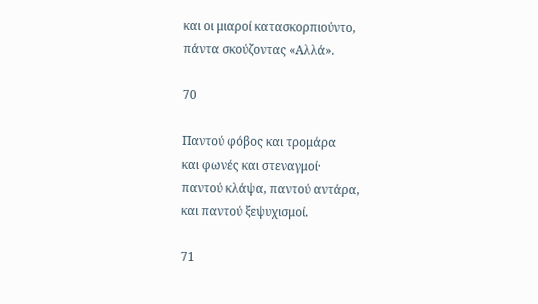και οι μιαροί κατασκορπιούντο,
πάντα σκούζοντας «Αλλά».

70

Παντού φόβος και τρομάρα
και φωνές και στεναγμοί·
παντού κλάψα, παντού αντάρα,
και παντού ξεψυχισμοί.

71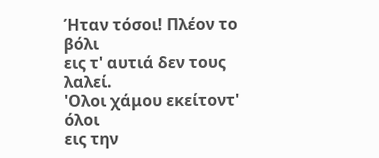Ήταν τόσοι! Πλέον το βόλι
εις τ' αυτιά δεν τους λαλεί.
'Ολοι χάμου εκείτοντ' όλοι
εις την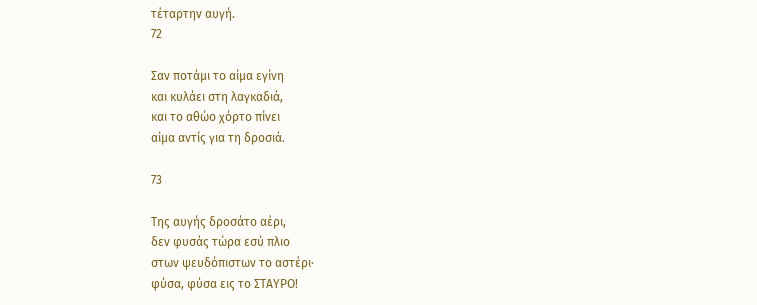τέταρτην αυγή.
72

Σαν ποτάμι το αίμα εγίνη
και κυλάει στη λαγκαδιά,
και το αθώο χόρτο πίνει
αίμα αντίς για τη δροσιά.

73

Της αυγής δροσάτο αέρι,
δεν φυσάς τώρα εσύ πλιο
στων ψευδόπιστων το αστέρι·
φύσα, φύσα εις το ΣΤΑΥΡΟ!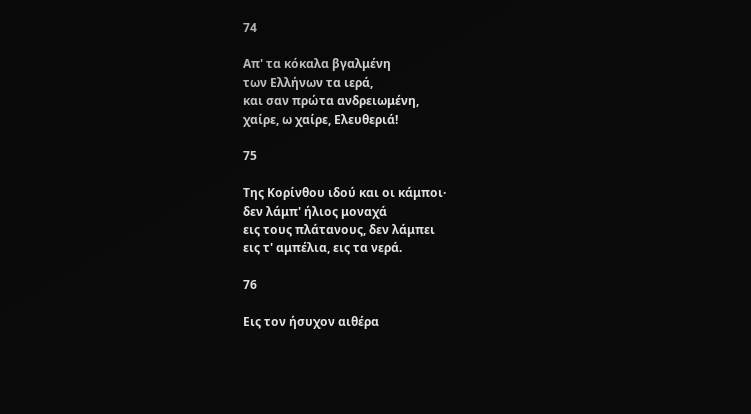74

Απ' τα κόκαλα βγαλμένη
των Ελλήνων τα ιερά,
και σαν πρώτα ανδρειωμένη,
χαίρε, ω χαίρε, Ελευθεριά!

75

Της Κορίνθου ιδού και οι κάμποι·
δεν λάμπ' ήλιος μοναχά
εις τους πλάτανους, δεν λάμπει
εις τ' αμπέλια, εις τα νερά.

76

Εις τον ήσυχον αιθέρα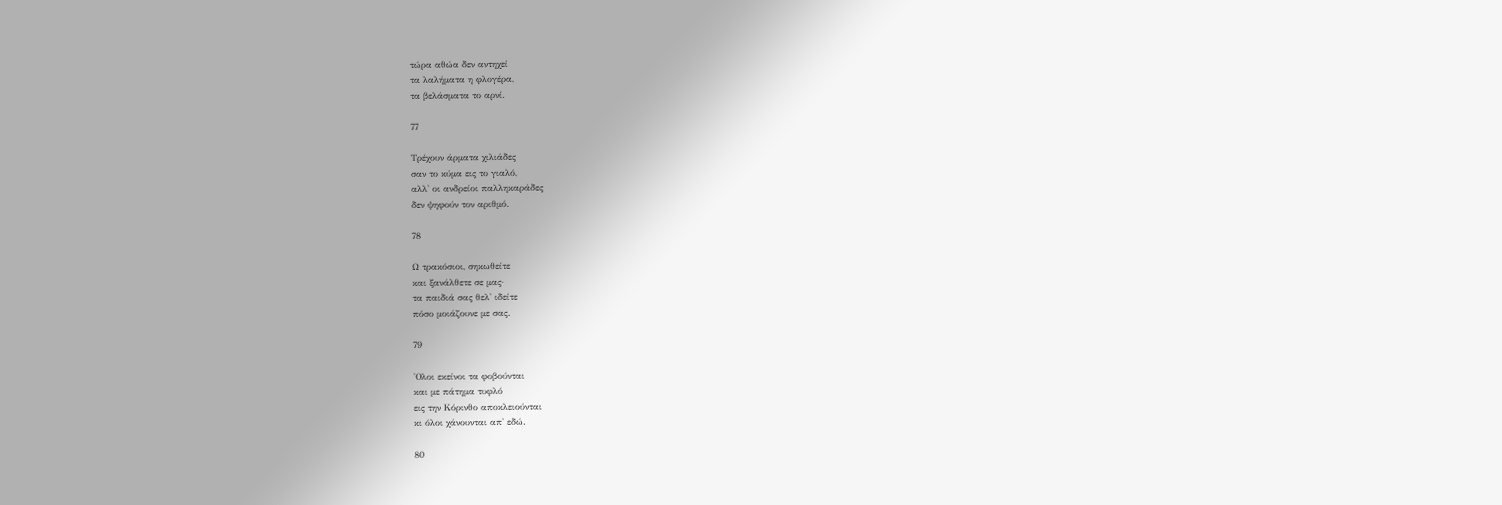τώρα αθώα δεν αντηχεί
τα λαλήματα η φλογέρα,
τα βελάσματα το αρνί.

77

Τρέχουν άρματα χιλιάδες
σαν το κύμα εις το γιαλό,
αλλ' οι ανδρείοι παλληκαράδες
δεν ψηφούν τον αριθμό.

78

Ω τρακόσιοι, σηκωθείτε
και ξανάλθετε σε μας·
τα παιδιά σας θελ' ιδείτε
πόσο μοιάζουνε με σας.

79

'Ολοι εκείνοι τα φοβούνται
και με πάτημα τυφλό
εις την Κόρινθο αποκλειούνται
κι όλοι χάνουνται απ' εδώ.

80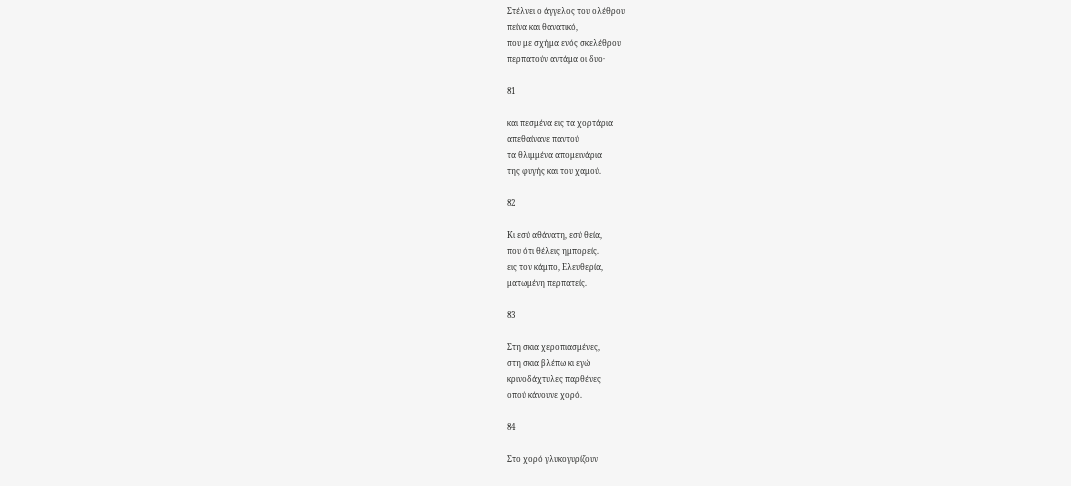Στέλνει ο άγγελος του ολέθρου
πείνα και θανατικό,
που με σχήμα ενός σκελέθρου
περπατούν αντάμα οι δυο·

81

και πεσμένα εις τα χορτάρια
απεθαίνανε παντού
τα θλιμμένα απομεινάρια
της φυγής και του χαμού.

82

Κι εσύ αθάνατη, εσύ θεία,
που ότι θέλεις ημπορείς.
εις τον κάμπο, Ελευθερία,
ματωμένη περπατείς.

83

Στη σκια χεροπιασμένες,
στη σκια βλέπω κι εγώ
κρινοδάχτυλες παρθένες
οπού κάνουνε χορό.

84

Στο χορό γλυκογυρίζουν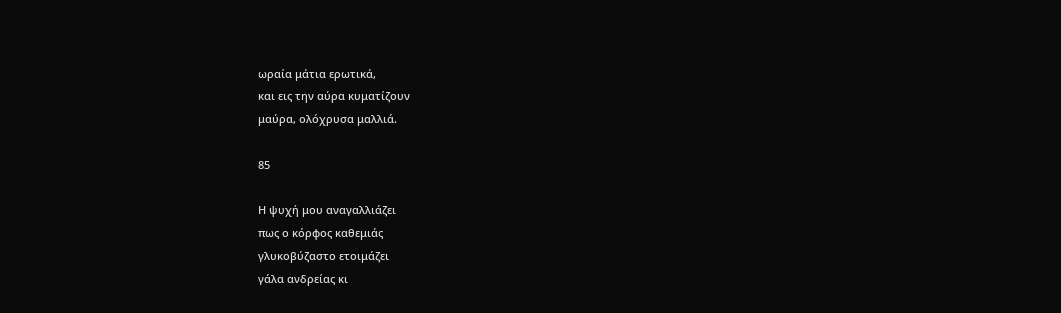ωραία μάτια ερωτικά,
και εις την αύρα κυματίζουν
μαύρα, ολόχρυσα μαλλιά.

85

Η ψυχή μου αναγαλλιάζει
πως ο κόρφος καθεμιάς
γλυκοβύζαστο ετοιμάζει
γάλα ανδρείας κι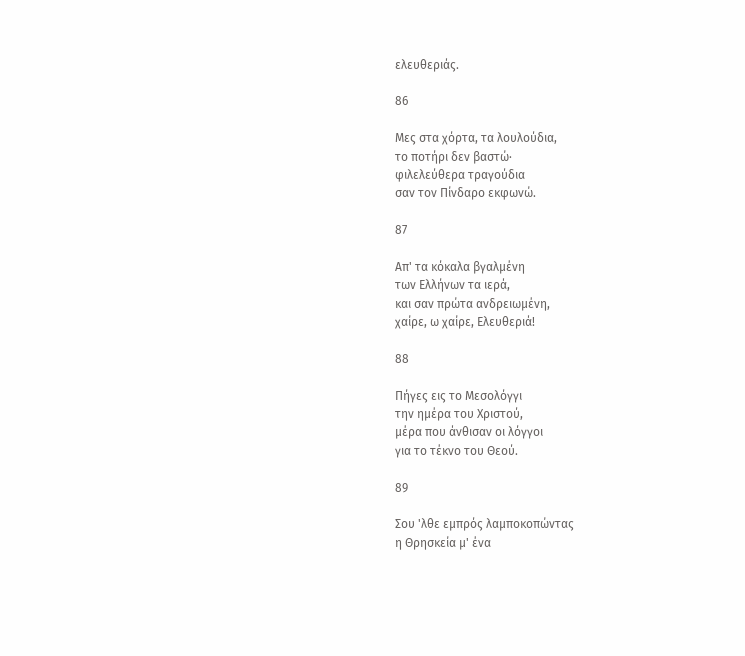ελευθεριάς.

86

Μες στα χόρτα, τα λουλούδια,
το ποτήρι δεν βαστώ·
φιλελεύθερα τραγούδια
σαν τον Πίνδαρο εκφωνώ.

87

Απ' τα κόκαλα βγαλμένη
των Ελλήνων τα ιερά,
και σαν πρώτα ανδρειωμένη,
χαίρε, ω χαίρε, Ελευθεριά!

88

Πήγες εις το Μεσολόγγι
την ημέρα του Χριστού,
μέρα που άνθισαν οι λόγγοι
για το τέκνο του Θεού.

89

Σου 'λθε εμπρός λαμποκοπώντας
η Θρησκεία μ' ένα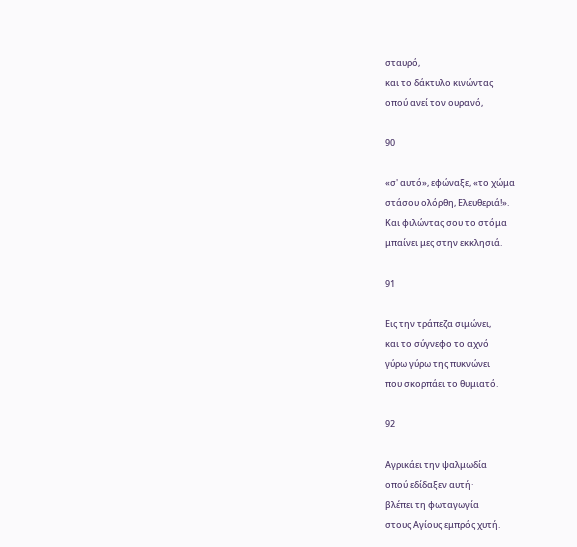σταυρό,
και το δάκτυλο κινώντας
οπού ανεί τον ουρανό,

90

«σ' αυτό», εφώναξε, «το χώμα
στάσου ολόρθη, Ελευθεριά!».
Και φιλώντας σου το στόμα
μπαίνει μες στην εκκλησιά.

91

Εις την τράπεζα σιμώνει,
και το σύγνεφο το αχνό
γύρω γύρω της πυκνώνει
που σκορπάει το θυμιατό.

92

Αγρικάει την ψαλμωδία
οπού εδίδαξεν αυτή·
βλέπει τη φωταγωγία
στους Αγίους εμπρός χυτή.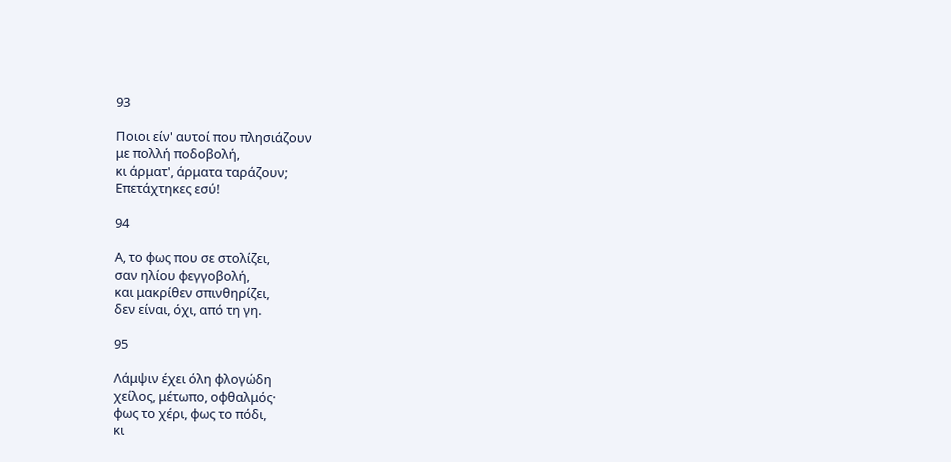93

Ποιοι είν' αυτοί που πλησιάζουν
με πολλή ποδοβολή,
κι άρματ', άρματα ταράζουν;
Επετάχτηκες εσύ!

94

Α, το φως που σε στολίζει,
σαν ηλίου φεγγοβολή,
και μακρίθεν σπινθηρίζει,
δεν είναι, όχι, από τη γη.

95

Λάμψιν έχει όλη φλογώδη
χείλος, μέτωπο, οφθαλμός·
φως το χέρι, φως το πόδι,
κι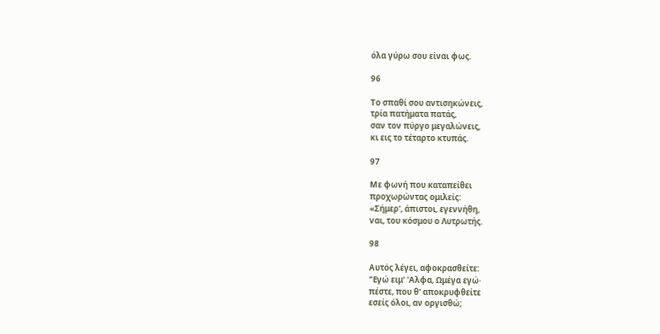όλα γύρω σου είναι φως.

96

Το σπαθί σου αντισηκώνεις,
τρία πατήματα πατάς,
σαν τον πύργο μεγαλώνεις,
κι εις το τέταρτο κτυπάς.

97

Με φωνή που καταπείθει
προχωρώντας ομιλείς:
«Σήμερ', άπιστοι, εγεννήθη,
ναι, του κόσμου ο Λυτρωτής.

98

Αυτός λέγει, αφοκρασθείτε:
"Εγώ ειμ' 'Αλφα, Ωμέγα εγώ·
πέστε, που θ' αποκρυφθείτε
εσείς όλοι, αν οργισθώ;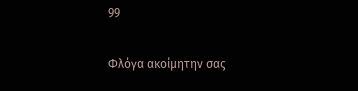99

Φλόγα ακοίμητην σας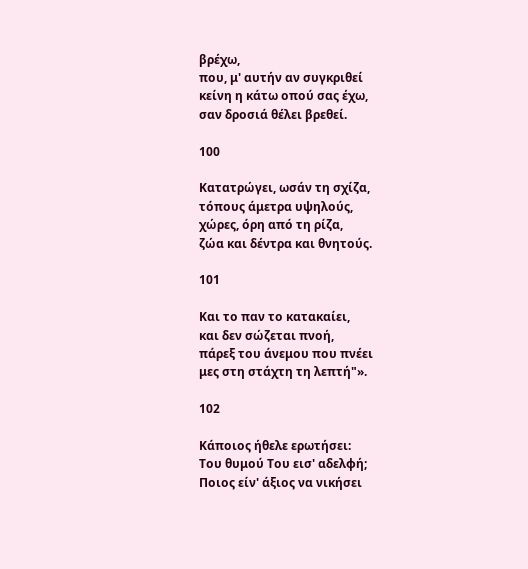βρέχω,
που, μ' αυτήν αν συγκριθεί
κείνη η κάτω οπού σας έχω,
σαν δροσιά θέλει βρεθεί.

100

Κατατρώγει, ωσάν τη σχίζα,
τόπους άμετρα υψηλούς,
χώρες, όρη από τη ρίζα,
ζώα και δέντρα και θνητούς.

101

Και το παν το κατακαίει,
και δεν σώζεται πνοή,
πάρεξ του άνεμου που πνέει
μες στη στάχτη τη λεπτή"».

102

Κάποιος ήθελε ερωτήσει:
Του θυμού Του εισ' αδελφή;
Ποιος είν' άξιος να νικήσει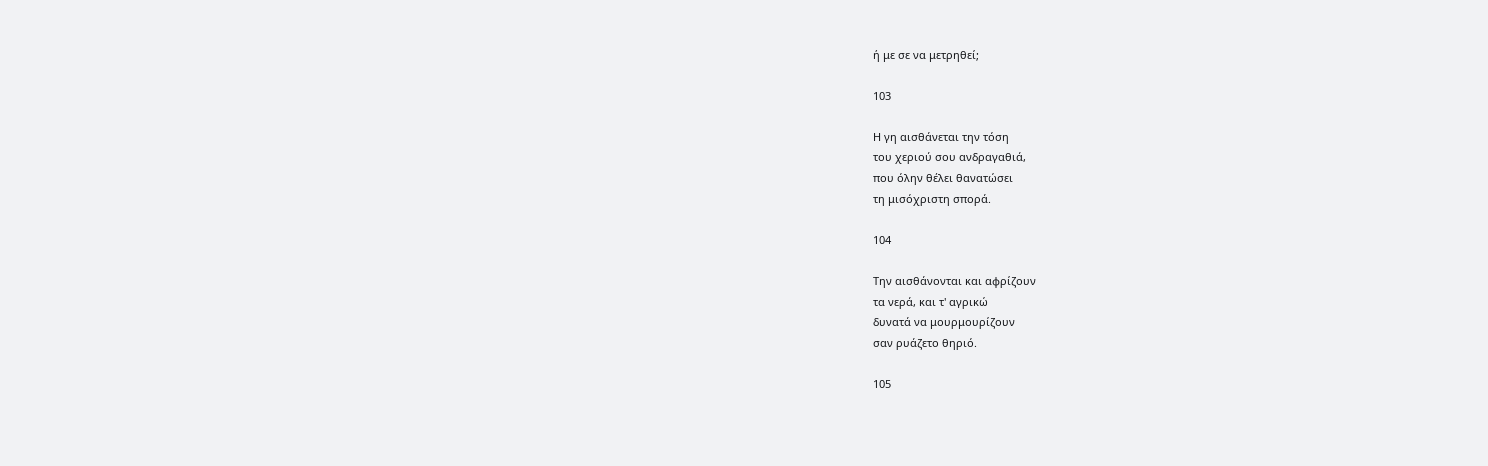ή με σε να μετρηθεί;

103

Η γη αισθάνεται την τόση
του χεριού σου ανδραγαθιά,
που όλην θέλει θανατώσει
τη μισόχριστη σπορά.

104

Την αισθάνονται και αφρίζουν
τα νερά, και τ' αγρικώ
δυνατά να μουρμουρίζουν
σαν ρυάζετο θηριό.

105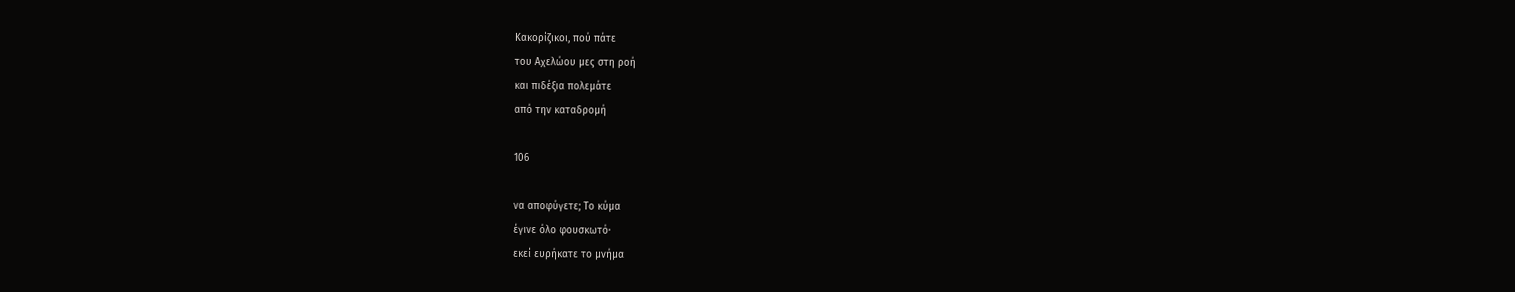Κακορίζικοι, πού πάτε
του Αχελώου μες στη ροή
και πιδέξια πολεμάτε
από την καταδρομή

106

να αποφύγετε; Το κύμα
έγινε όλο φουσκωτό·
εκεί ευρήκατε το μνήμα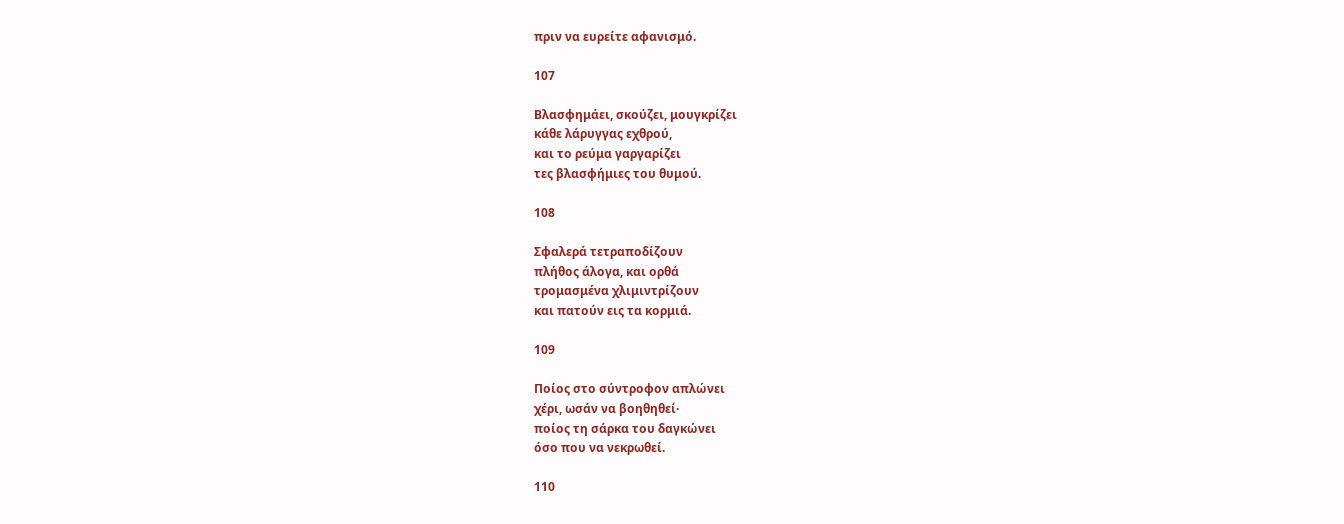πριν να ευρείτε αφανισμό.

107

Βλασφημάει, σκούζει, μουγκρίζει
κάθε λάρυγγας εχθρού,
και το ρεύμα γαργαρίζει
τες βλασφήμιες του θυμού.

108

Σφαλερά τετραποδίζουν
πλήθος άλογα, και ορθά
τρομασμένα χλιμιντρίζουν
και πατούν εις τα κορμιά.

109

Ποίος στο σύντροφον απλώνει
χέρι, ωσάν να βοηθηθεί·
ποίος τη σάρκα του δαγκώνει
όσο που να νεκρωθεί.

110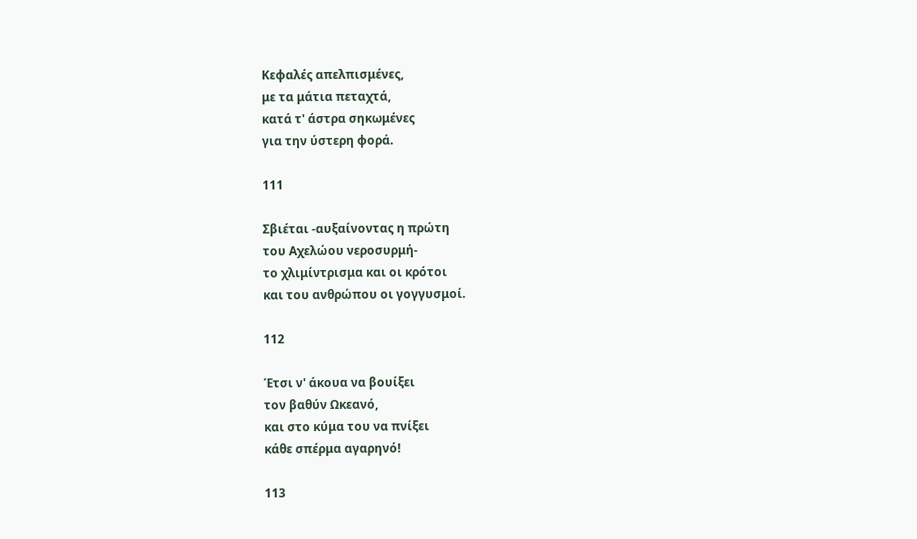Κεφαλές απελπισμένες,
με τα μάτια πεταχτά,
κατά τ' άστρα σηκωμένες
για την ύστερη φορά.

111

Σβιέται -αυξαίνοντας η πρώτη
του Αχελώου νεροσυρμή-
το χλιμίντρισμα και οι κρότοι
και του ανθρώπου οι γογγυσμοί.

112

Έτσι ν' άκουα να βουίξει
τον βαθύν Ωκεανό,
και στο κύμα του να πνίξει
κάθε σπέρμα αγαρηνό!

113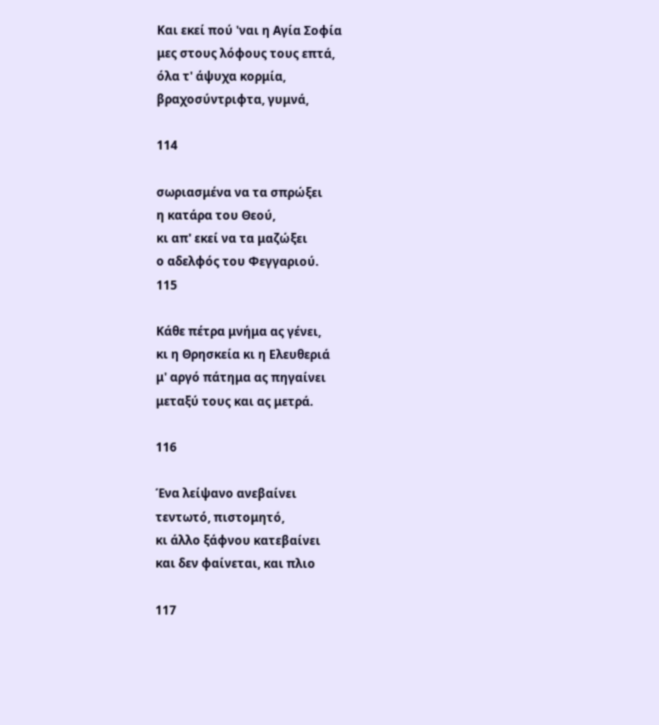Και εκεί πού 'ναι η Αγία Σοφία
μες στους λόφους τους επτά,
όλα τ' άψυχα κορμία,
βραχοσύντριφτα, γυμνά,

114

σωριασμένα να τα σπρώξει
η κατάρα του Θεού,
κι απ' εκεί να τα μαζώξει
ο αδελφός του Φεγγαριού.
115

Κάθε πέτρα μνήμα ας γένει,
κι η Θρησκεία κι η Ελευθεριά
μ' αργό πάτημα ας πηγαίνει
μεταξύ τους και ας μετρά.

116

Ένα λείψανο ανεβαίνει
τεντωτό, πιστομητό,
κι άλλο ξάφνου κατεβαίνει
και δεν φαίνεται, και πλιο

117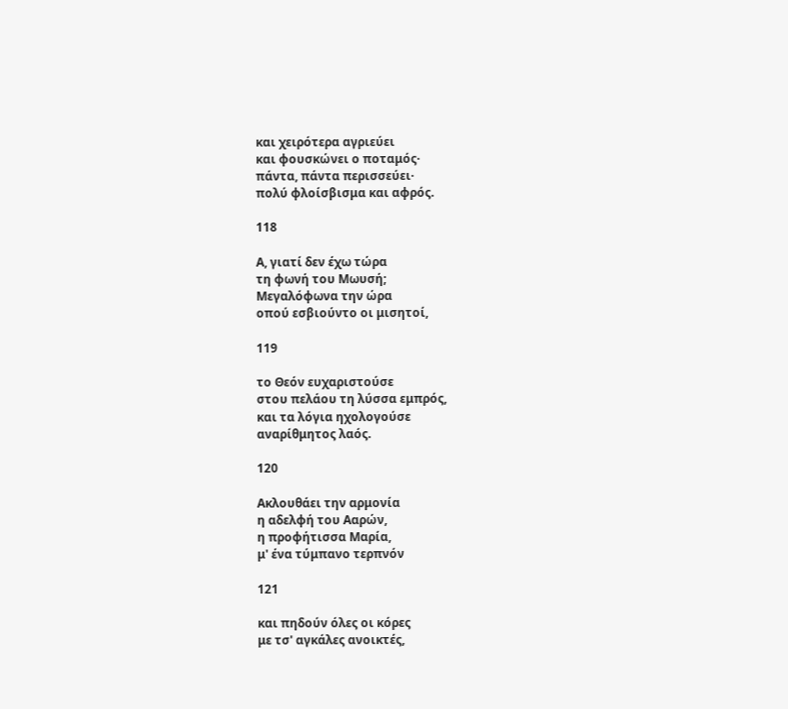και χειρότερα αγριεύει
και φουσκώνει ο ποταμός·
πάντα, πάντα περισσεύει·
πολύ φλοίσβισμα και αφρός.

118

Α, γιατί δεν έχω τώρα
τη φωνή του Μωυσή;
Μεγαλόφωνα την ώρα
οπού εσβιούντο οι μισητοί,

119

το Θεόν ευχαριστούσε
στου πελάου τη λύσσα εμπρός,
και τα λόγια ηχολογούσε
αναρίθμητος λαός.

120

Ακλουθάει την αρμονία
η αδελφή του Ααρών,
η προφήτισσα Μαρία,
μ' ένα τύμπανο τερπνόν

121

και πηδούν όλες οι κόρες
με τσ' αγκάλες ανοικτές,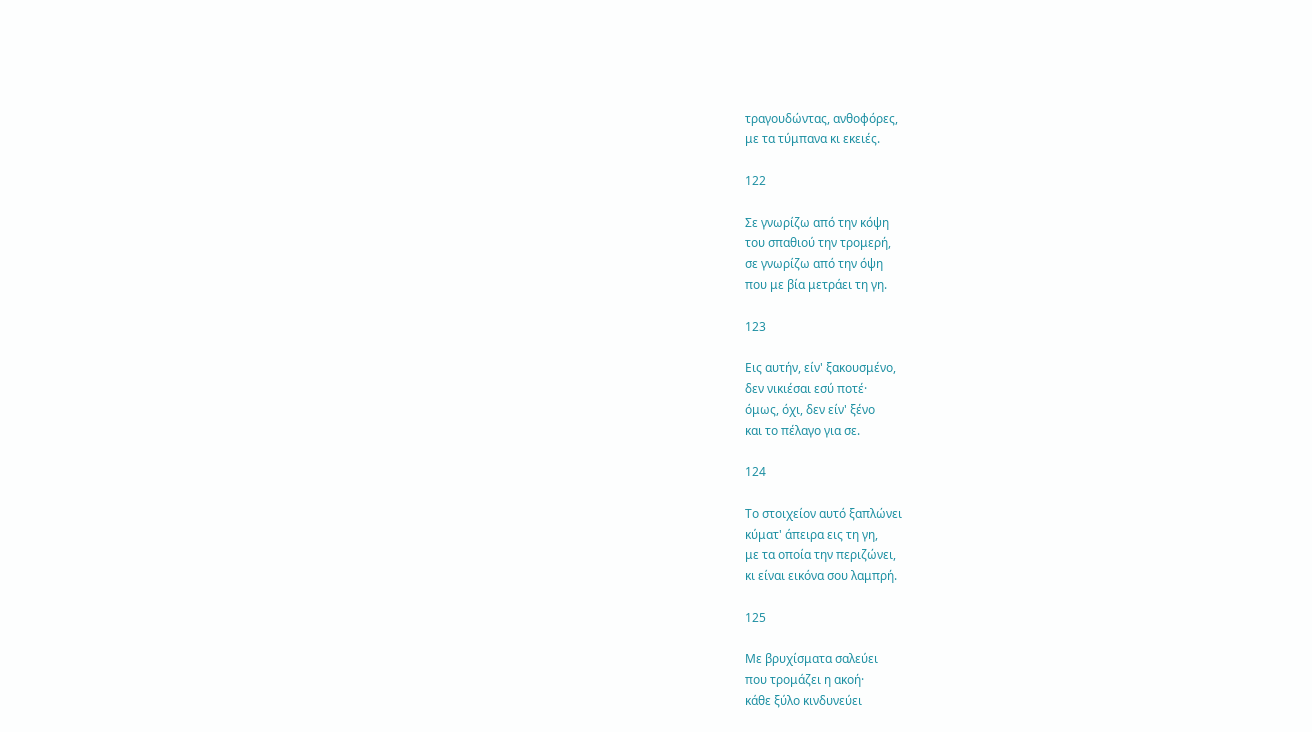τραγουδώντας, ανθοφόρες,
με τα τύμπανα κι εκειές.

122

Σε γνωρίζω από την κόψη
του σπαθιού την τρομερή,
σε γνωρίζω από την όψη
που με βία μετράει τη γη.

123

Εις αυτήν, είν' ξακουσμένο,
δεν νικιέσαι εσύ ποτέ·
όμως, όχι, δεν είν' ξένο
και το πέλαγο για σε.

124

Το στοιχείον αυτό ξαπλώνει
κύματ' άπειρα εις τη γη,
με τα οποία την περιζώνει,
κι είναι εικόνα σου λαμπρή.

125

Με βρυχίσματα σαλεύει
που τρομάζει η ακοή·
κάθε ξύλο κινδυνεύει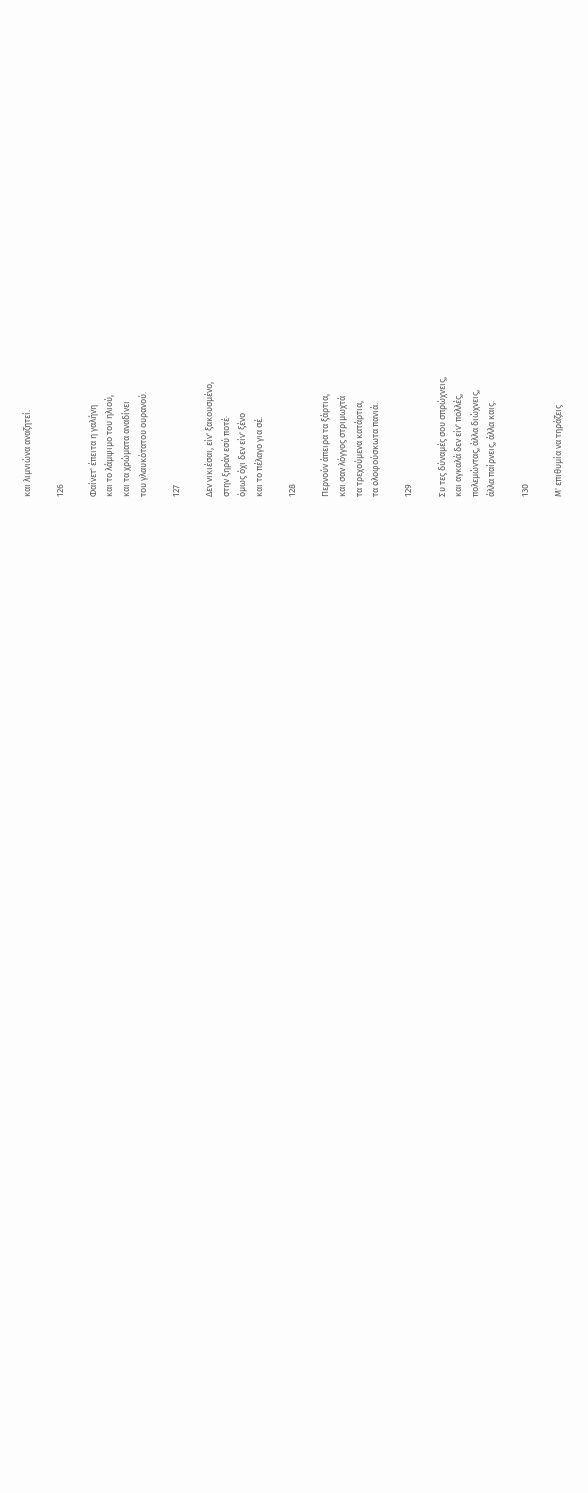και λιμνιώνα αναζητεί.

126

Φαίνετ' έπειτα η γαλήνη
και το λάμψιμο του ηλιού,
και τα χρώματα αναδίνει
του γλαυκότατου ουρανού.

127

Δεν νικιέσαι, είν' ξακουσμένο,
στην ξηράν εσύ ποτέ·
όμως όχι δεν είν' ξένο
και το πέλαγο για σέ.

128

Περνούν άπειρα τα ξάρτια,
και σαν λόγγος στριμωχτά
τα τρεχούμενα κατάρτια,
τα ολοφούσκωτα πανιά.

129

Συ τες δύναμές σου σπρώχνεις,
και αγκαλά δεν είν' πολλές,
πολεμώντας, άλλα διώχνεις,
άλλα παίρνεις, άλλα καις.

130

Μ' επιθυμία να τηράζεις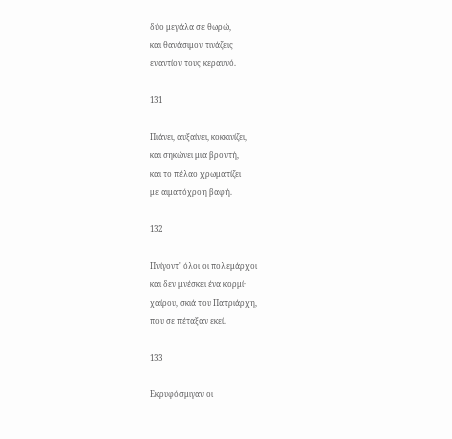δύο μεγάλα σε θωρώ,
και θανάσιμον τινάζεις
εναντίον τους κεραυνό.

131

Πιάνει, αυξαίνει, κοκκινίζει,
και σηκώνει μια βροντή,
και το πέλαο χρωματίζει
με αιματόχροη βαφή.

132

Πνίγοντ' όλοι οι πολεμάρχοι
και δεν μνέσκει ένα κορμί·
χαίρου, σκιά του Πατριάρχη,
που σε πέταξαν εκεί.

133

Εκρυφόσμιγαν οι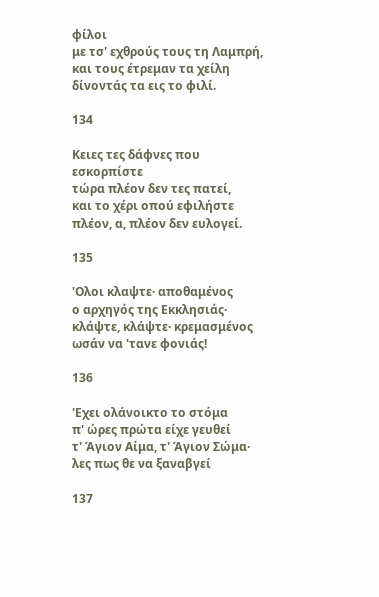φίλοι
με τσ' εχθρούς τους τη Λαμπρή,
και τους έτρεμαν τα χείλη
δίνοντάς τα εις το φιλί.

134

Κειες τες δάφνες που εσκορπίστε
τώρα πλέον δεν τες πατεί,
και το χέρι οπού εφιλήστε
πλέον, α, πλέον δεν ευλογεί.

135

'Ολοι κλαψτε· αποθαμένος
ο αρχηγός της Εκκλησιάς·
κλάψτε, κλάψτε· κρεμασμένος
ωσάν να 'τανε φονιάς!

136

'Εχει ολάνοικτο το στόμα
π' ώρες πρώτα είχε γευθεί
τ' Άγιον Αίμα, τ' Άγιον Σώμα·
λες πως θε να ξαναβγεί

137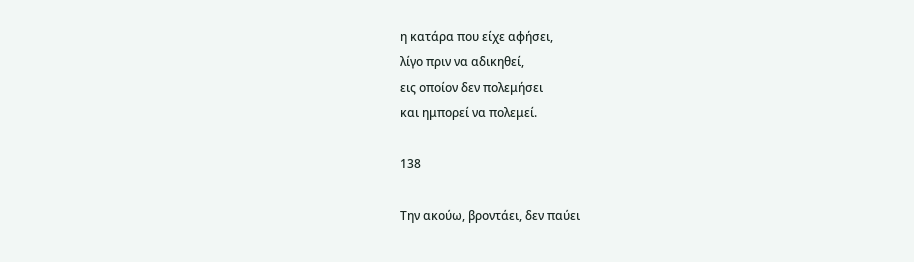η κατάρα που είχε αφήσει,
λίγο πριν να αδικηθεί,
εις οποίον δεν πολεμήσει
και ημπορεί να πολεμεί.

138

Την ακούω, βροντάει, δεν παύει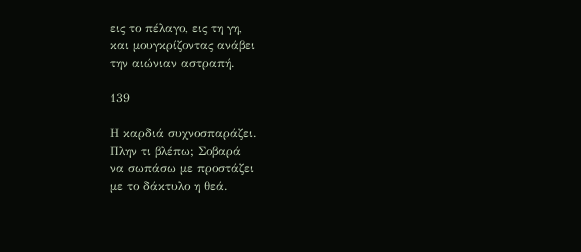εις το πέλαγο, εις τη γη,
και μουγκρίζοντας ανάβει
την αιώνιαν αστραπή.

139

Η καρδιά συχνοσπαράζει.
Πλην τι βλέπω; Σοβαρά
να σωπάσω με προστάζει
με το δάκτυλο η θεά.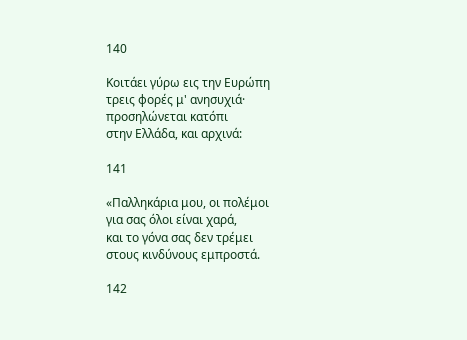140

Κοιτάει γύρω εις την Ευρώπη
τρεις φορές μ' ανησυχιά·
προσηλώνεται κατόπι
στην Ελλάδα, και αρχινά:

141

«Παλληκάρια μου, οι πολέμοι
για σας όλοι είναι χαρά,
και το γόνα σας δεν τρέμει
στους κινδύνους εμπροστά.

142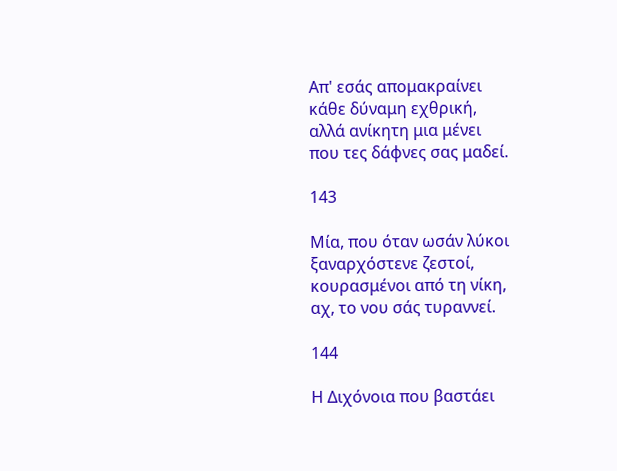Απ' εσάς απομακραίνει
κάθε δύναμη εχθρική,
αλλά ανίκητη μια μένει
που τες δάφνες σας μαδεί.

143

Μία, που όταν ωσάν λύκοι
ξαναρχόστενε ζεστοί,
κουρασμένοι από τη νίκη,
αχ, το νου σάς τυραννεί.

144

Η Διχόνοια που βαστάει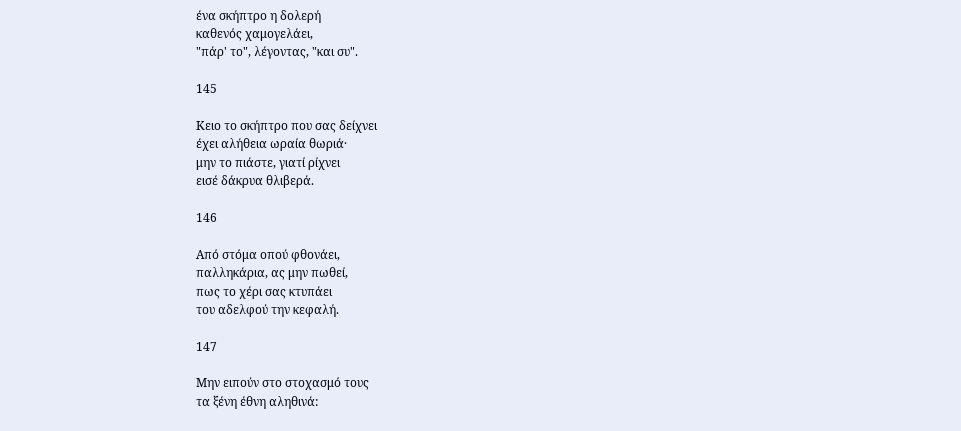ένα σκήπτρο η δολερή
καθενός χαμογελάει,
"πάρ' το", λέγοντας, "και συ".

145

Κειο το σκήπτρο που σας δείχνει
έχει αλήθεια ωραία θωριά·
μην το πιάστε, γιατί ρίχνει
εισέ δάκρυα θλιβερά.

146

Από στόμα οπού φθονάει,
παλληκάρια, ας μην πωθεί,
πως το χέρι σας κτυπάει
του αδελφού την κεφαλή.

147

Μην ειπούν στο στοχασμό τους
τα ξένη έθνη αληθινά: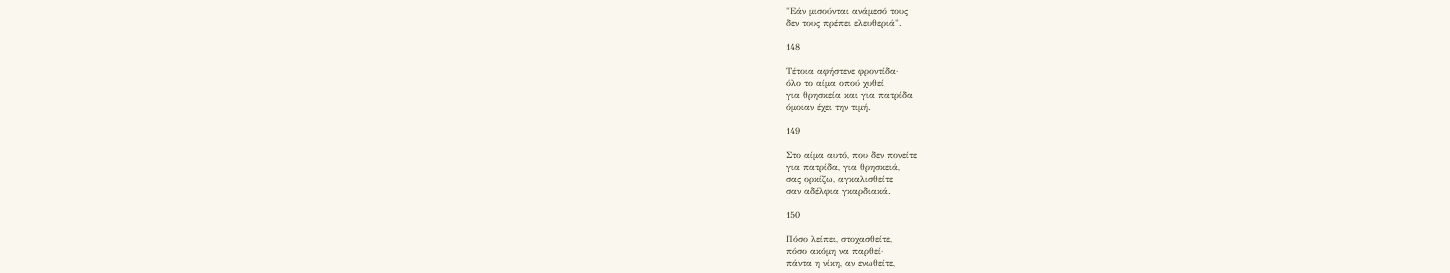"Εάν μισούνται ανάμεσό τους
δεν τους πρέπει ελευθεριά".

148

Τέτοια αφήστενε φροντίδα·
όλο το αίμα οπού χυθεί
για θρησκεία και για πατρίδα
όμοιαν έχει την τιμή.

149

Στο αίμα αυτό, που δεν πονείτε
για πατρίδα, για θρησκειά,
σας ορκίζω, αγκαλισθείτε
σαν αδέλφια γκαρδιακά.

150

Πόσο λείπει, στοχασθείτε,
πόσο ακόμη να παρθεί·
πάντα η νίκη, αν ενωθείτε,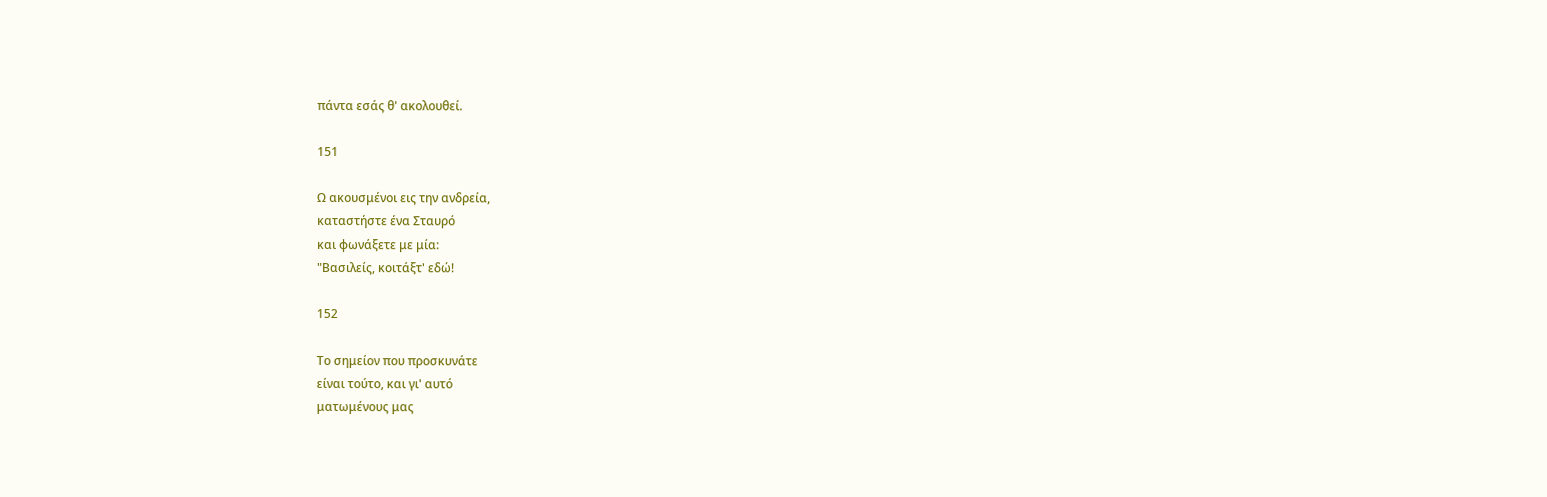πάντα εσάς θ' ακολουθεί.

151

Ω ακουσμένοι εις την ανδρεία,
καταστήστε ένα Σταυρό
και φωνάξετε με μία:
"Βασιλείς, κοιτάξτ' εδώ!

152

Το σημείον που προσκυνάτε
είναι τούτο, και γι' αυτό
ματωμένους μας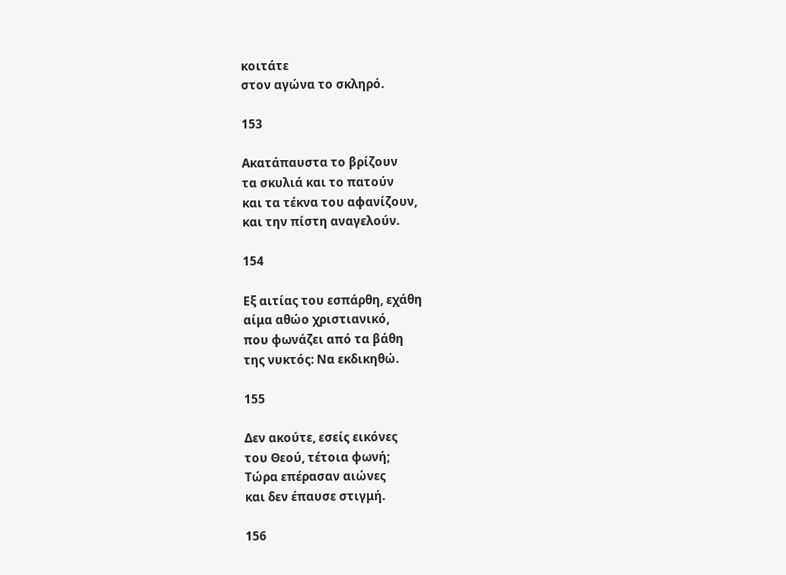κοιτάτε
στον αγώνα το σκληρό.

153

Ακατάπαυστα το βρίζουν
τα σκυλιά και το πατούν
και τα τέκνα του αφανίζουν,
και την πίστη αναγελούν.

154

Εξ αιτίας του εσπάρθη, εχάθη
αίμα αθώο χριστιανικό,
που φωνάζει από τα βάθη
της νυκτός: Να εκδικηθώ.

155

Δεν ακούτε, εσείς εικόνες
του Θεού, τέτοια φωνή;
Τώρα επέρασαν αιώνες
και δεν έπαυσε στιγμή.

156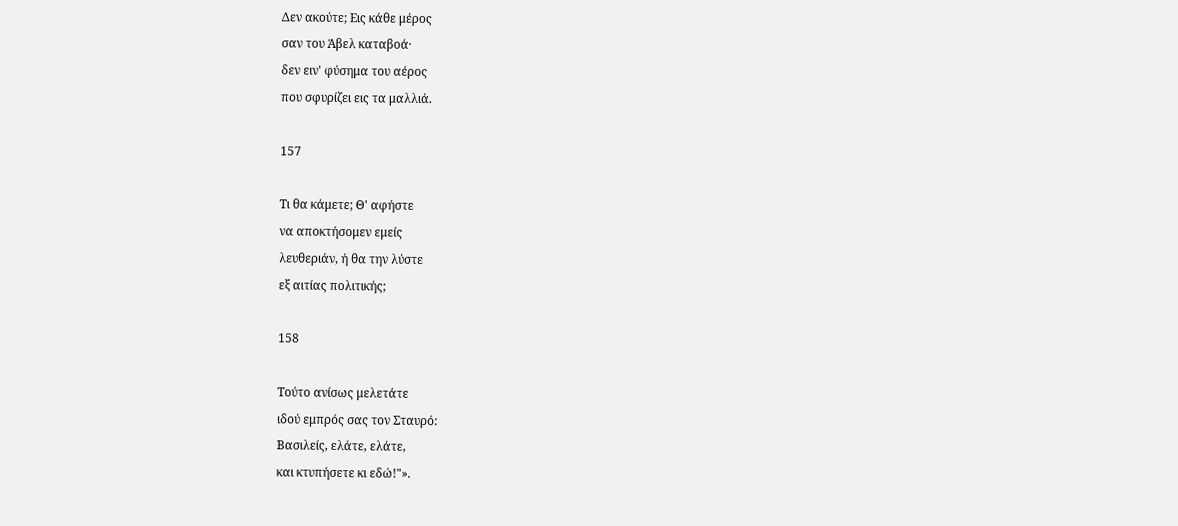Δεν ακούτε; Εις κάθε μέρος
σαν του Άβελ καταβοά·
δεν ειν' φύσημα του αέρος
που σφυρίζει εις τα μαλλιά.

157

Τι θα κάμετε; Θ' αφήστε
να αποκτήσομεν εμείς
λευθεριάν, ή θα την λύστε
εξ αιτίας πολιτικής;

158

Τούτο ανίσως μελετάτε
ιδού εμπρός σας τον Σταυρό:
Βασιλείς, ελάτε, ελάτε,
και κτυπήσετε κι εδώ!"».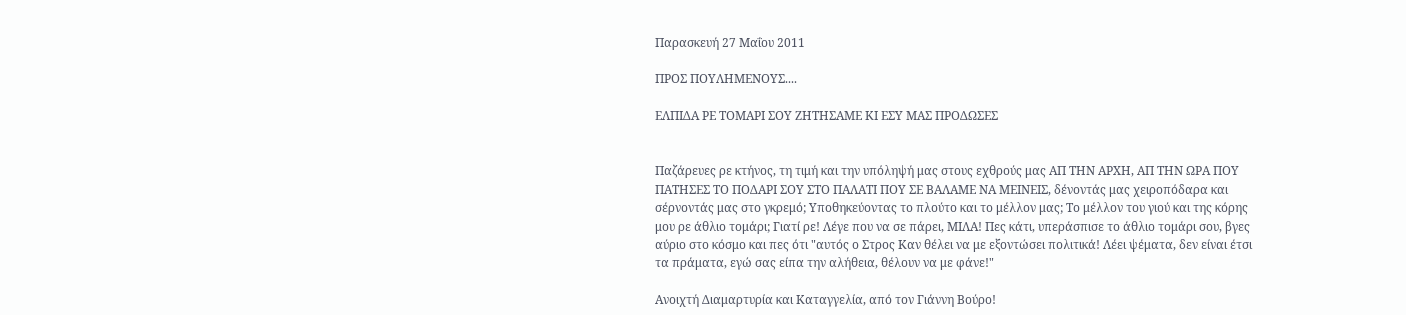Παρασκευή 27 Μαΐου 2011

ΠΡΟΣ ΠΟΥΛΗΜΕΝΟΥΣ....

ΕΛΠΙΔΑ ΡΕ ΤΟΜΑΡΙ ΣΟΥ ΖΗΤΗΣΑΜΕ ΚΙ ΕΣΥ ΜΑΣ ΠΡΟΔΩΣΕΣ


Παζάρευες ρε κτήνος, τη τιμή και την υπόληψή μας στους εχθρούς μας ΑΠ ΤΗΝ ΑΡΧΗ, ΑΠ ΤΗΝ ΩΡΑ ΠΟΥ ΠΑΤΗΣΕΣ ΤΟ ΠΟΔΑΡΙ ΣΟΥ ΣΤΟ ΠΑΛΑΤΙ ΠΟΥ ΣΕ ΒΑΛΑΜΕ ΝΑ ΜΕΙΝΕΙΣ, δένοντάς μας χειροπόδαρα και σέρνοντάς μας στο γκρεμό; Υποθηκεύοντας το πλούτο και το μέλλον μας; Το μέλλον του γιού και της κόρης μου ρε άθλιο τομάρι; Γιατί ρε! Λέγε που να σε πάρει, ΜΙΛΑ! Πες κάτι, υπεράσπισε το άθλιο τομάρι σου, βγες αύριο στο κόσμο και πες ότι "αυτός ο Στρος Καν θέλει να με εξοντώσει πολιτικά! Λέει ψέματα, δεν είναι έτσι τα πράματα, εγώ σας είπα την αλήθεια, θέλουν να με φάνε!"

Ανοιχτή Διαμαρτυρία και Καταγγελία, από τον Γιάννη Βούρο!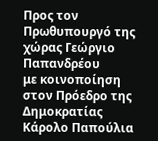Προς τον Πρωθυπουργό της χώρας Γεώργιο Παπανδρέου
με κοινοποίηση στον Πρόεδρο της Δημοκρατίας Κάρολο Παπούλια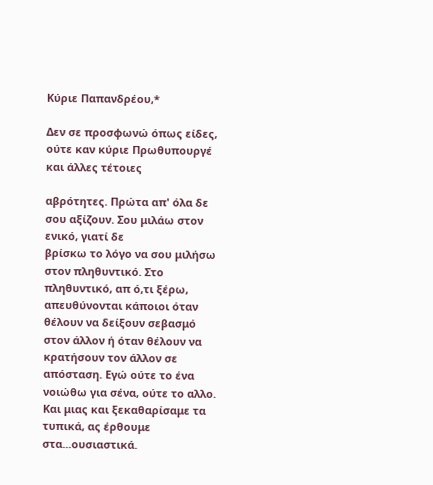Κύριε Παπανδρέου,*

Δεν σε προσφωνώ όπως είδες, ούτε καν κύριε Πρωθυπουργέ και άλλες τέτοιες

αβρότητες. Πρώτα απ' όλα δε σου αξίζουν. Σου μιλάω στον ενικό, γιατί δε
βρίσκω το λόγο να σου μιλήσω στον πληθυντικό. Στο πληθυντικό, απ ό,τι ξέρω, απευθύνονται κάποιοι όταν θέλουν να δείξουν σεβασμό στον άλλον ή όταν θέλουν να κρατήσουν τον άλλον σε απόσταση. Εγώ ούτε το ένα νοιώθω για σένα, ούτε το αλλο.
Και μιας και ξεκαθαρίσαμε τα τυπικά, ας έρθουμε στα...ουσιαστικά.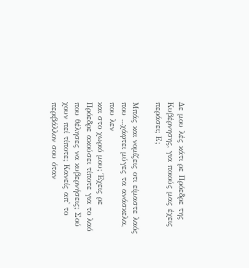Δε μου λές κάτι ρε Πρόεδρε της Κυβέρνησης, για ποιούς μας έχεις περάσει; Ε;

Μπάς και νομίζεις οτι είμαστε λαός που ...χάφτει μύγες τα ανάσκελα, που λεν
και στο χωριό μου; Έχεις ρε Πρόεδρε ακούσει τίποτε για το λαό που θέλησες να κυβερνήσεις; Σού χουν πεί τίποτε; Κανείς απ' το περιβάλλον σου όταν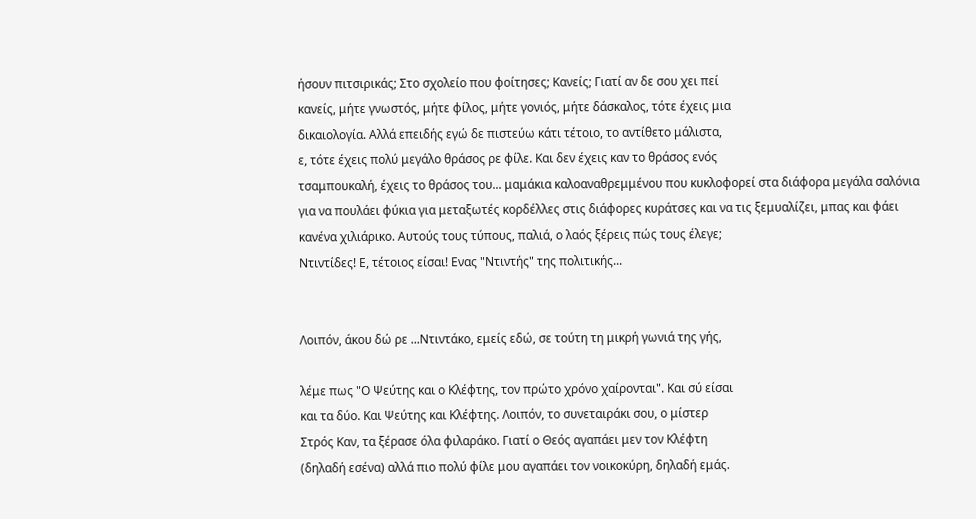ήσουν πιτσιρικάς; Στο σχολείο που φοίτησες; Κανείς; Γιατί αν δε σου χει πεί
κανείς, μήτε γνωστός, μήτε φίλος, μήτε γονιός, μήτε δάσκαλος, τότε έχεις μια
δικαιολογία. Αλλά επειδής εγώ δε πιστεύω κάτι τέτοιο, το αντίθετο μάλιστα,
ε, τότε έχεις πολύ μεγάλο θράσος ρε φίλε. Και δεν έχεις καν το θράσος ενός
τσαμπουκαλή, έχεις το θράσος του... μαμάκια καλοαναθρεμμένου που κυκλοφορεί στα διάφορα μεγάλα σαλόνια για να πουλάει φύκια για μεταξωτές κορδέλλες στις διάφορες κυράτσες και να τις ξεμυαλίζει, μπας και φάει κανένα χιλιάρικο. Αυτούς τους τύπους, παλιά, ο λαός ξέρεις πώς τους έλεγε;
Ντιντίδες! Ε, τέτοιος είσαι! Ενας "Ντιντής" της πολιτικής...


Λοιπόν, άκου δώ ρε ...Ντιντάκο, εμείς εδώ, σε τούτη τη μικρή γωνιά της γής,

λέμε πως "Ο Ψεύτης και ο Κλέφτης, τον πρώτο χρόνο χαίρονται". Και σύ είσαι
και τα δύο. Και Ψεύτης και Κλέφτης. Λοιπόν, το συνεταιράκι σου, ο μίστερ
Στρός Καν, τα ξέρασε όλα φιλαράκο. Γιατί ο Θεός αγαπάει μεν τον Κλέφτη
(δηλαδή εσένα) αλλά πιο πολύ φίλε μου αγαπάει τον νοικοκύρη, δηλαδή εμάς.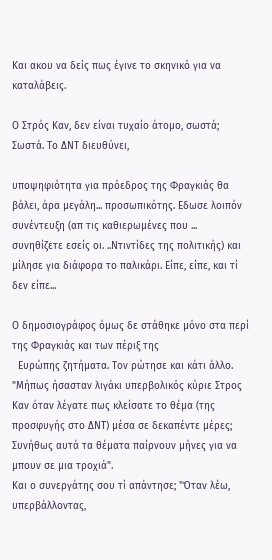Και ακου να δείς πως έγινε το σκηνικό για να καταλάβεις.

Ο Στρός Καν, δεν είναι τυχαίο άτομο, σωστά; Σωστά. Το ΔΝΤ διευθύνει,

υποψηφιότητα για πρόεδρος της Φραγκιάς θα βάλει, άρα μεγάλη... προσωπικότης. Εδωσε λοιπόν συνέντευξη (απ τις καθιερωμένες που ... συνηθίζετε εσείς οι. ..Ντιντίδες της πολιτικής) και μίλησε για διάφορα το παλικάρι. Είπε, είπε, και τί δεν είπε...

Ο δημοσιογράφος όμως δε στάθηκε μόνο στα περί της Φραγκιάς και των πέριξ της
  Ευρώπης ζητήματα. Τον ρώτησε και κάτι άλλο.
"Μήπως ήσασταν λιγάκι υπερβολικός κύριε Στρος Καν όταν λέγατε πως κλείσατε το θέμα (της προσφυγής στο ΔΝΤ) μέσα σε δεκαπέντε μέρες; Συνήθως αυτά τα θέματα παίρνουν μήνες για να μπουν σε μια τροχιά".
Και ο συνεργάτης σου τί απάντησε; "Όταν λέω, υπερβάλλοντας,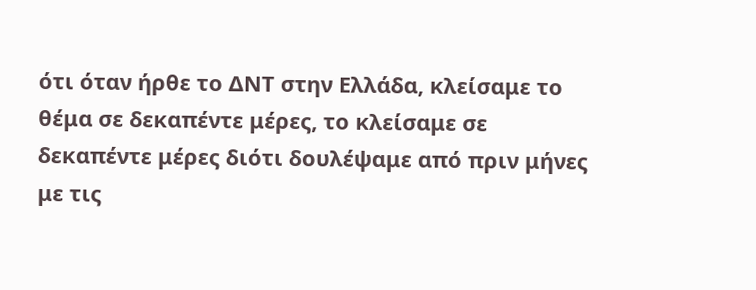ότι όταν ήρθε το ΔΝΤ στην Ελλάδα, κλείσαμε το θέμα σε δεκαπέντε μέρες, το κλείσαμε σε δεκαπέντε μέρες διότι δουλέψαμε από πριν μήνες με τις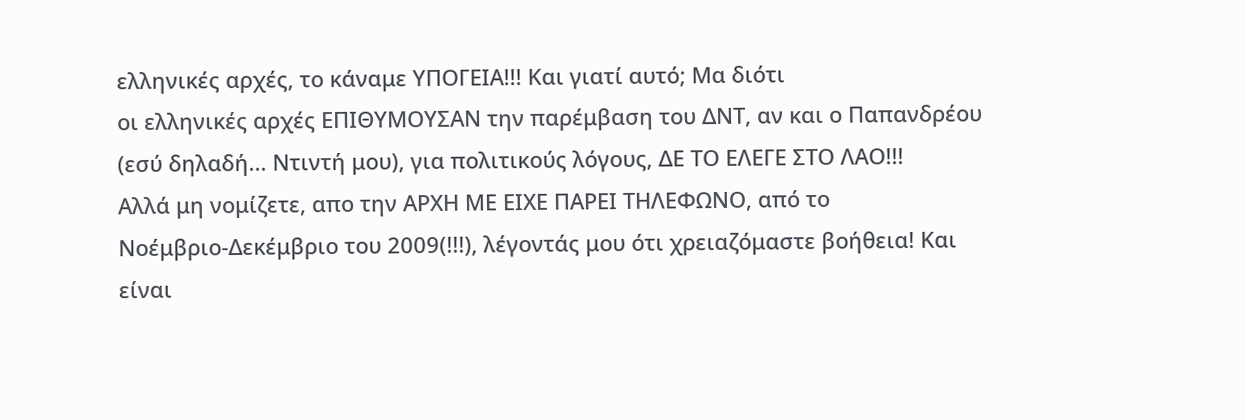ελληνικές αρχές, το κάναμε ΥΠΟΓΕΙΑ!!! Και γιατί αυτό; Μα διότι
οι ελληνικές αρχές ΕΠΙΘΥΜΟΥΣΑΝ την παρέμβαση του ΔΝΤ, αν και ο Παπανδρέου
(εσύ δηλαδή... Ντιντή μου), για πολιτικούς λόγους, ΔΕ ΤΟ ΕΛΕΓΕ ΣΤΟ ΛΑΟ!!!
Αλλά μη νομίζετε, απο την ΑΡΧΗ ΜΕ ΕΙΧΕ ΠΑΡΕΙ ΤΗΛΕΦΩΝΟ, από το
Νοέμβριο-Δεκέμβριο του 2009(!!!), λέγοντάς μου ότι χρειαζόμαστε βοήθεια! Και
είναι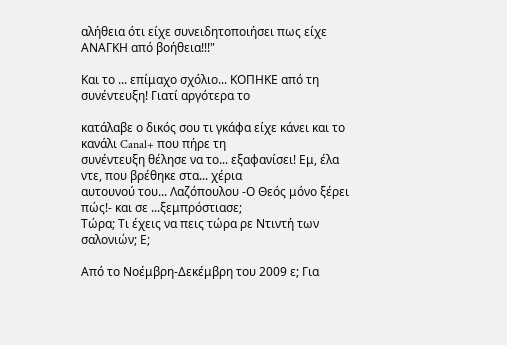αλήθεια ότι είχε συνειδητοποιήσει πως είχε ΑΝΑΓΚΗ από βοήθεια!!!"

Και το ... επίμαχο σχόλιο... ΚΟΠΗΚΕ από τη συνέντευξη! Γιατί αργότερα το

κατάλαβε ο δικός σου τι γκάφα είχε κάνει και το κανάλι Canal+ που πήρε τη
συνέντευξη θέλησε να το... εξαφανίσει! Εμ, έλα ντε, που βρέθηκε στα... χέρια
αυτουνού του... Λαζόπουλου -Ο Θεός μόνο ξέρει πώς!- και σε ...ξεμπρόστιασε;
Τώρα; Τι έχεις να πεις τώρα ρε Ντιντή των σαλονιών; Ε;

Από το Νοέμβρη-Δεκέμβρη του 2009 ε; Για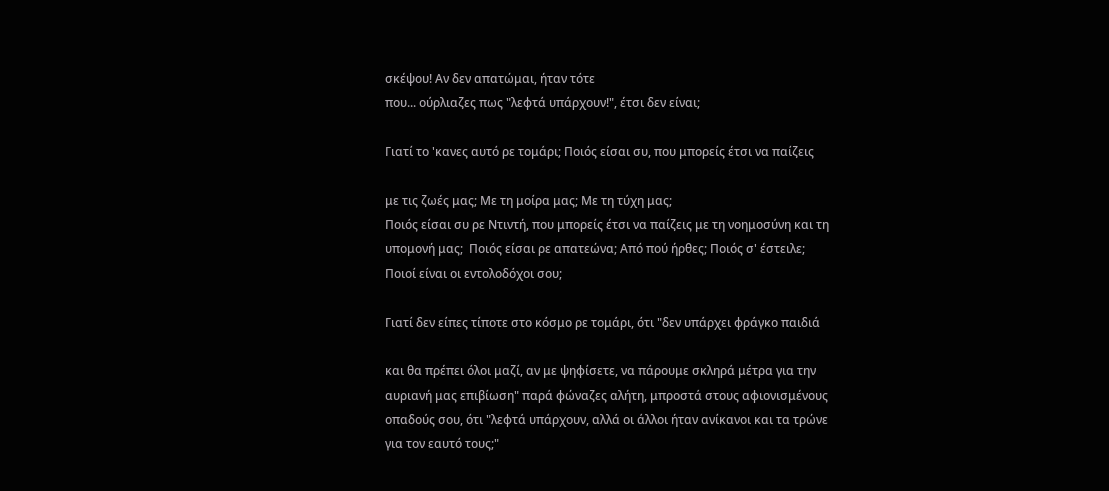σκέψου! Αν δεν απατώμαι, ήταν τότε
που... ούρλιαζες πως "λεφτά υπάρχουν!", έτσι δεν είναι;

Γιατί το 'κανες αυτό ρε τομάρι; Ποιός είσαι συ, που μπορείς έτσι να παίζεις

με τις ζωές μας; Με τη μοίρα μας; Με τη τύχη μας;
Ποιός είσαι συ ρε Ντιντή, που μπορείς έτσι να παίζεις με τη νοημοσύνη και τη
υπομονή μας;  Ποιός είσαι ρε απατεώνα; Από πού ήρθες; Ποιός σ' έστειλε;
Ποιοί είναι οι εντολοδόχοι σου;

Γιατί δεν είπες τίποτε στο κόσμο ρε τομάρι, ότι "δεν υπάρχει φράγκο παιδιά

και θα πρέπει όλοι μαζί, αν με ψηφίσετε, να πάρουμε σκληρά μέτρα για την
αυριανή μας επιβίωση" παρά φώναζες αλήτη, μπροστά στους αφιονισμένους
οπαδούς σου, ότι "λεφτά υπάρχουν, αλλά οι άλλοι ήταν ανίκανοι και τα τρώνε
για τον εαυτό τους;"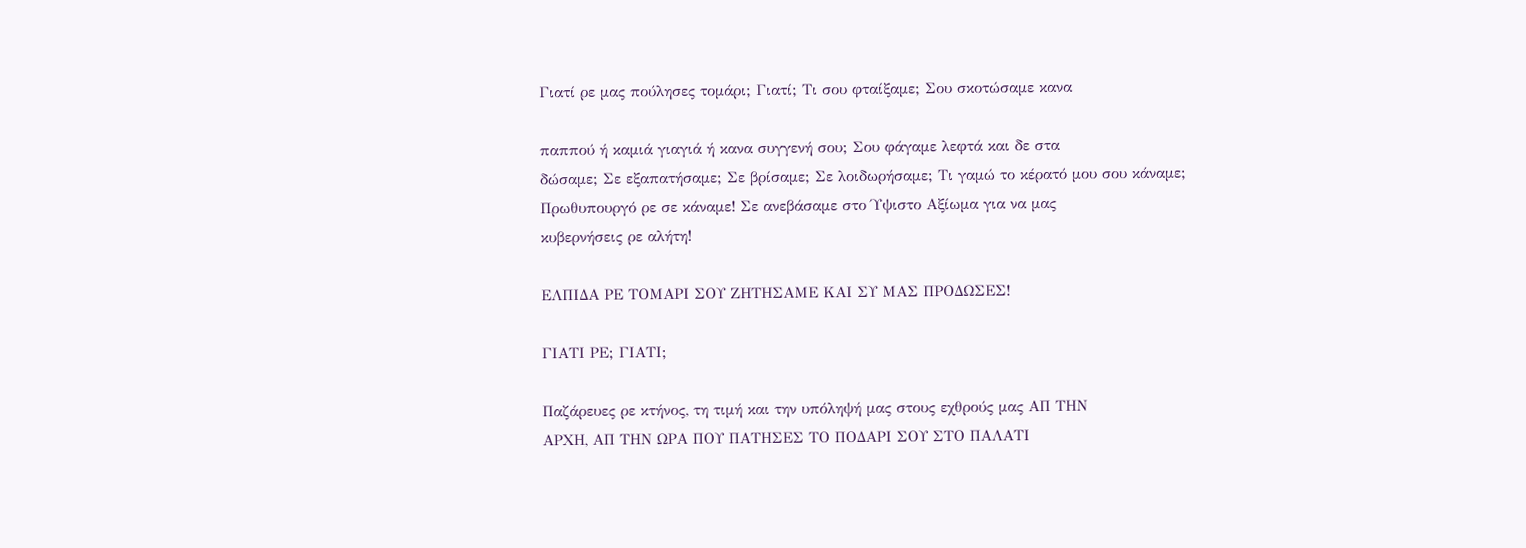Γιατί ρε μας πούλησες τομάρι; Γιατί; Τι σου φταίξαμε; Σου σκοτώσαμε κανα

παππού ή καμιά γιαγιά ή κανα συγγενή σου; Σου φάγαμε λεφτά και δε στα
δώσαμε; Σε εξαπατήσαμε; Σε βρίσαμε; Σε λοιδωρήσαμε; Τι γαμώ το κέρατό μου σου κάναμε;
Πρωθυπουργό ρε σε κάναμε! Σε ανεβάσαμε στο Ύψιστο Αξίωμα για να μας
κυβερνήσεις ρε αλήτη!

ΕΛΠΙΔΑ ΡΕ ΤΟΜΑΡΙ ΣΟΥ ΖΗΤΗΣΑΜΕ ΚΑΙ ΣΥ ΜΑΣ ΠΡΟΔΩΣΕΣ!

ΓΙΑΤΙ ΡΕ; ΓΙΑΤΙ;

Παζάρευες ρε κτήνος, τη τιμή και την υπόληψή μας στους εχθρούς μας ΑΠ ΤΗΝ
ΑΡΧΗ, ΑΠ ΤΗΝ ΩΡΑ ΠΟΥ ΠΑΤΗΣΕΣ ΤΟ ΠΟΔΑΡΙ ΣΟΥ ΣΤΟ ΠΑΛΑΤΙ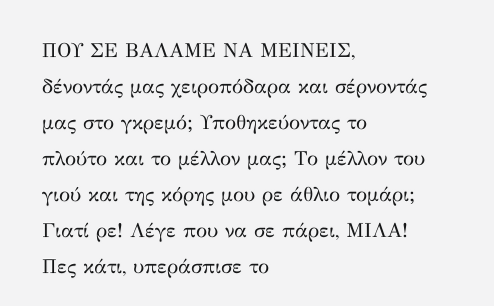ΠΟΥ ΣΕ ΒΑΛΑΜΕ ΝΑ ΜΕΙΝΕΙΣ, δένοντάς μας χειροπόδαρα και σέρνοντάς μας στο γκρεμό; Υποθηκεύοντας το πλούτο και το μέλλον μας; Το μέλλον του γιού και της κόρης μου ρε άθλιο τομάρι; Γιατί ρε! Λέγε που να σε πάρει, ΜΙΛΑ! Πες κάτι, υπεράσπισε το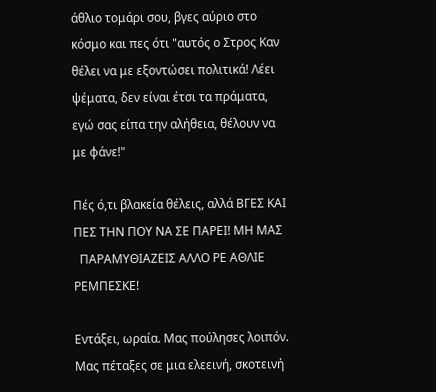άθλιο τομάρι σου, βγες αύριο στο κόσμο και πες ότι "αυτός ο Στρος Καν θέλει να με εξοντώσει πολιτικά! Λέει ψέματα, δεν είναι έτσι τα πράματα, εγώ σας είπα την αλήθεια, θέλουν να με φάνε!"

Πές ό,τι βλακεία θέλεις, αλλά ΒΓΕΣ ΚΑΙ ΠΕΣ ΤΗΝ ΠΟΥ ΝΑ ΣΕ ΠΑΡΕΙ! ΜΗ ΜΑΣ
  ΠΑΡΑΜΥΘΙΑΖΕΙΣ ΑΛΛΟ ΡΕ ΑΘΛΙΕ ΡΕΜΠΕΣΚΕ!

Εντάξει, ωραία. Μας πούλησες λοιπόν. Μας πέταξες σε μια ελεεινή, σκοτεινή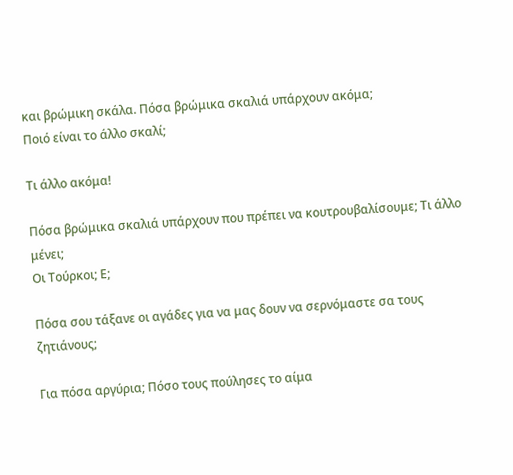και βρώμικη σκάλα. Πόσα βρώμικα σκαλιά υπάρχουν ακόμα;
Ποιό είναι το άλλο σκαλί;

Τι άλλο ακόμα!

Πόσα βρώμικα σκαλιά υπάρχουν που πρέπει να κουτρουβαλίσουμε; Τι άλλο μένει;
Οι Τούρκοι; Ε;

Πόσα σου τάξανε οι αγάδες για να μας δουν να σερνόμαστε σα τους ζητιάνους;

Για πόσα αργύρια; Πόσο τους πούλησες το αίμα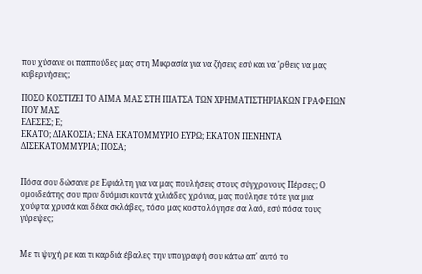που χύσανε οι παππούδες μας στη Μικρασία για να ζήσεις εσύ και να 'ρθεις να μας κυβερνήσεις;

ΠΟΣΟ ΚΟΣΤΙΖΕΙ ΤΟ ΑΙΜΑ ΜΑΣ ΣΤΗ ΠΙΑΤΣΑ ΤΩΝ ΧΡΗΜΑΤΙΣΤΗΡΙΑΚΩΝ ΓΡΑΦΕΙΩΝ ΠΟΥ ΜΑΣ
ΕΔΕΣΕΣ; Ε;
ΕΚΑΤΟ; ΔΙΑΚΟΣΙΑ; ΕΝΑ ΕΚΑΤΟΜΜΥΡΙΟ ΕΥΡΩ; ΕΚΑΤΟΝ ΠΕΝΗΝΤΑ ΔΙΣΕΚΑΤΟΜΜΥΡΙΑ; ΠΟΣΑ;


Πόσα σου δώσανε ρε Εφιάλτη για να μας πουλήσεις στους σύγχρονους Πέρσες; Ο
ομοιδεάτης σου πριν δυόμισι κοντά χιλιάδες χρόνια, μας πούλησε τότε για μια
χούφτα χρυσά και δέκα σκλάβες, τόσο μας κοστολόγησε σα λαό, εσύ πόσα τους
γύρεψες;


Με τι ψυχή ρε και τι καρδιά έβαλες την υπογραφή σου κάτω απ' αυτό το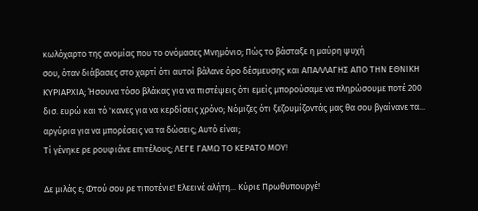κωλόχαρτο της ανομίας που το ονόμασες Μνημόνιο; Πώς το βάσταξε η μαύρη ψυχή
σου, όταν διάβασες στο χαρτί ότι αυτοί βάλανε όρο δέσμευσης και ΑΠΑΛΛΑΓΗΣ ΑΠΟ ΤΗΝ ΕΘΝΙΚΗ ΚΥΡΙΑΡΧΙΑ; Ήσουνα τόσο βλάκας για να πιστέψεις ότι εμείς μπορούσαμε να πληρώσουμε ποτέ 200 δισ. ευρώ και τό 'κανες για να κερδίσεις χρόνο; Νόμιζες ότι ξεζουμίζοντάς μας θα σου βγαίνανε τα... αργύρια για να μπορέσεις να τα δώσεις; Αυτό είναι;
Τί γένηκε ρε ρουφιάνε επιτέλους; ΛΕΓΕ ΓΑΜΩ ΤΟ ΚΕΡΑΤΟ ΜΟΥ!

Δε μιλάς ε; Φτού σου ρε τιποτένιε! Ελεεινέ αλήτη... Κύριε Πρωθυπουργέ!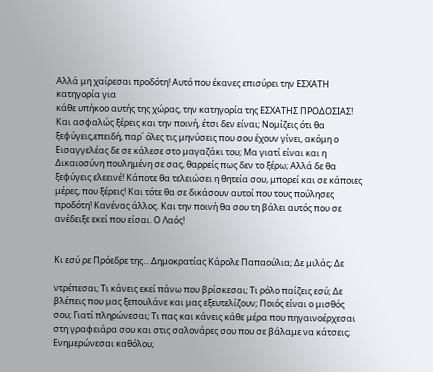Αλλά μη χαίρεσαι προδότη! Αυτό που έκανες επισύρει την ΕΣΧΑΤΗ κατηγορία για
κάθε υπήκοο αυτής της χώρας, την κατηγορία της ΕΣΧΑΤΗΣ ΠΡΟΔΟΣΙΑΣ! Και ασφαλώς ξέρεις και την ποινή, έτσι δεν είναι; Νομίζεις ότι θα ξεφύγεις,επειδή, παρ΄ όλες τις μηνύσεις που σου έχουν γίνει, ακόμη ο Εισαγγελέας δε σε κάλεσε στο μαγαζάκι του; Μα γιατί είναι και η Δικαιοσύνη πουλημένη σε σας, θαρρείς πως δεν το ξέρω; Αλλά δε θα ξεφύγεις ελεεινέ! Κάποτε θα τελειώσει η θητεία σου, μπορεί και σε κάποιες μέρες, που ξέρεις! Και τότε θα σε δικάσουν αυτοί που τους πούλησες προδότη! Κανένας άλλος. Και την ποινή θα σου τη βάλει αυτός που σε ανέδειξε εκεί που είσαι. Ο Λαός!


Κι εσύ ρε Πρόεδρε της... Δημοκρατίας Κάρολε Παπαούλια; Δε μιλάς; Δε

ντρέπεσαι; Τι κάνεις εκεί πάνω που βρίσκεσαι; Τι ρόλο παίζεις εσύ; Δε
βλέπεις που μας ξεπουλάνε και μας εξευτελίζουν; Ποιός είναι ο μισθός σου; Γιατί πληρώνεσαι; Τι πας και κάνεις κάθε μέρα που πηγαινοέρχεσαι στη γραφειάρα σου και στις σαλονάρες σου που σε βάλαμε να κάτσεις;
Ενημερώνεσαι καθόλου;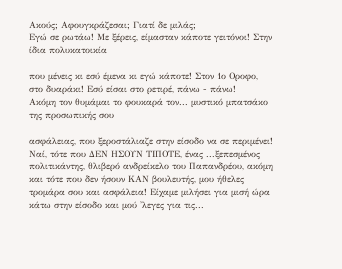Ακούς; Αφουγκράζεσαι; Γιατί δε μιλάς;
Εγώ σε ρωτάω! Με ξέρεις, είμασταν κάποτε γειτόνοι! Στην ίδια πολυκατοικία

που μένεις κι εσύ έμενα κι εγώ κάποτε! Στον 1ο Οροφο, στο δυαράκι! Εσύ είσαι στο ρετιρέ, πάνω - πάνω!
Ακόμη τον θυμάμαι το φουκαρά τον... μυστικό μπατσάκο της προσωπικής σου

ασφάλειας, που ξεροστάλιαζε στην είσοδο να σε περιμένει!
Ναί, τότε που ΔΕΝ ΗΣΟΥΝ ΤΙΠΟΤΕ, ένας ...ξεπεσμένος πολιτικάντης, θλιβερό ανδρείκελο του Παπανδρέου, ακόμη και τότε που δεν ήσουν ΚΑΝ βουλευτής, μου ήθελες τρομάρα σου και ασφάλεια! Είχαμε μιλήσει για μισή ώρα κάτω στην είσοδο και μού 'λεγες για τις...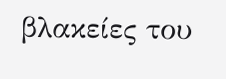βλακείες του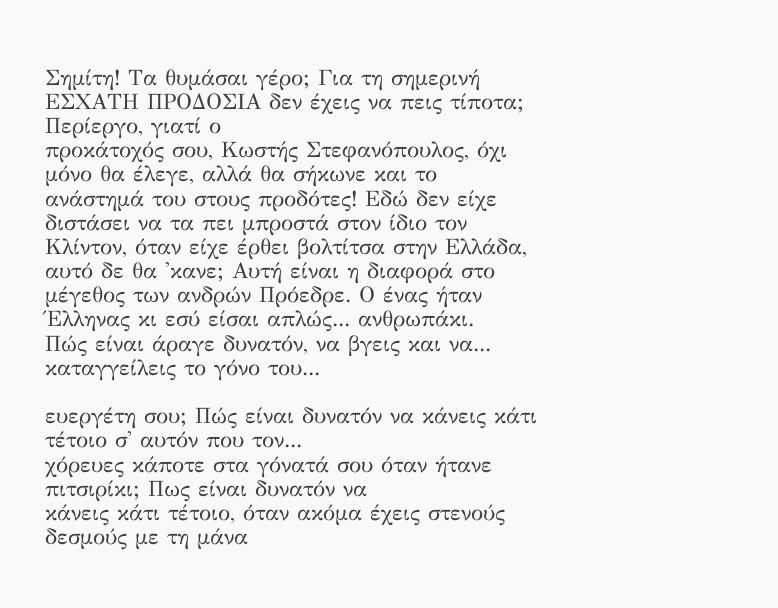Σημίτη! Τα θυμάσαι γέρο; Για τη σημερινή ΕΣΧΑΤΗ ΠΡΟΔΟΣΙΑ δεν έχεις να πεις τίποτα; Περίεργο, γιατί ο
προκάτοχός σου, Κωστής Στεφανόπουλος, όχι μόνο θα έλεγε, αλλά θα σήκωνε και το ανάστημά του στους προδότες! Εδώ δεν είχε διστάσει να τα πει μπροστά στον ίδιο τον Κλίντον, όταν είχε έρθει βολτίτσα στην Ελλάδα, αυτό δε θα 'κανε; Αυτή είναι η διαφορά στο μέγεθος των ανδρών Πρόεδρε. Ο ένας ήταν Έλληνας κι εσύ είσαι απλώς... ανθρωπάκι.
Πώς είναι άραγε δυνατόν, να βγεις και να... καταγγείλεις το γόνο του...

ευεργέτη σου; Πώς είναι δυνατόν να κάνεις κάτι τέτοιο σ' αυτόν που τον...
χόρευες κάποτε στα γόνατά σου όταν ήτανε πιτσιρίκι; Πως είναι δυνατόν να
κάνεις κάτι τέτοιο, όταν ακόμα έχεις στενούς δεσμούς με τη μάνα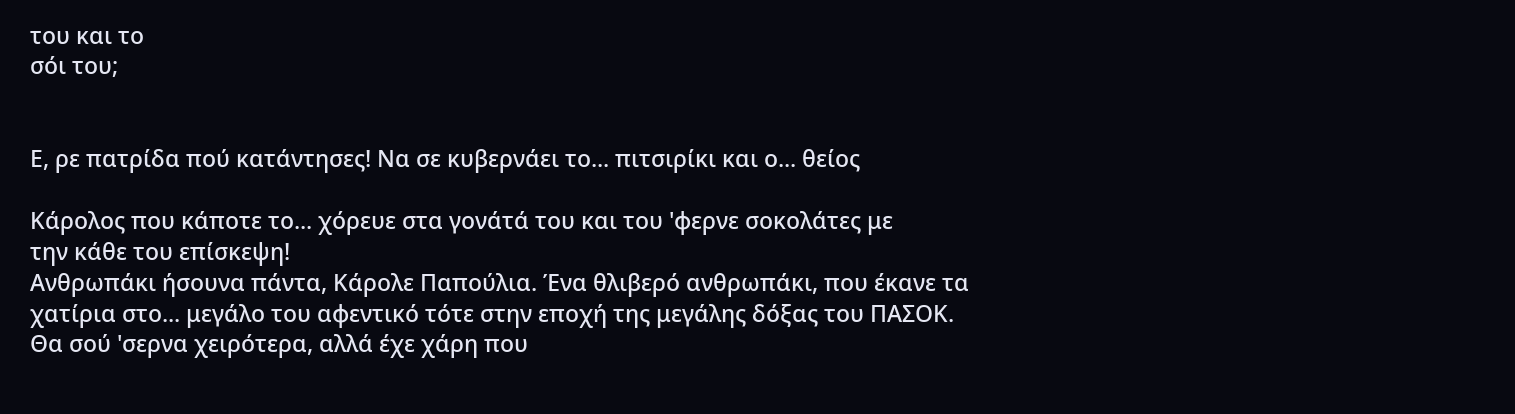του και το
σόι του;


Ε, ρε πατρίδα πού κατάντησες! Να σε κυβερνάει το... πιτσιρίκι και ο... θείος

Κάρολος που κάποτε το... χόρευε στα γονάτά του και του 'φερνε σοκολάτες με
την κάθε του επίσκεψη!
Ανθρωπάκι ήσουνα πάντα, Κάρολε Παπούλια. Ένα θλιβερό ανθρωπάκι, που έκανε τα
χατίρια στο... μεγάλο του αφεντικό τότε στην εποχή της μεγάλης δόξας του ΠΑΣΟΚ.
Θα σού 'σερνα χειρότερα, αλλά έχε χάρη που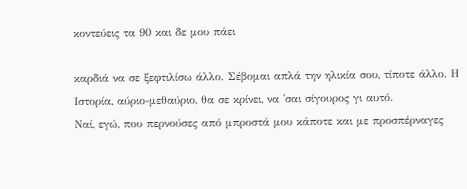κοντεύεις τα 90 και δε μου πάει

καρδιά να σε ξεφτιλίσω άλλο. Σέβομαι απλά την ηλικία σου, τίποτε άλλο. Η
Ιστορία, αύριο-μεθαύριο, θα σε κρίνει, να 'σαι σίγουρος γι αυτό.
Ναί, εγώ, που περνούσες από μπροστά μου κάποτε και με προσπέρναγες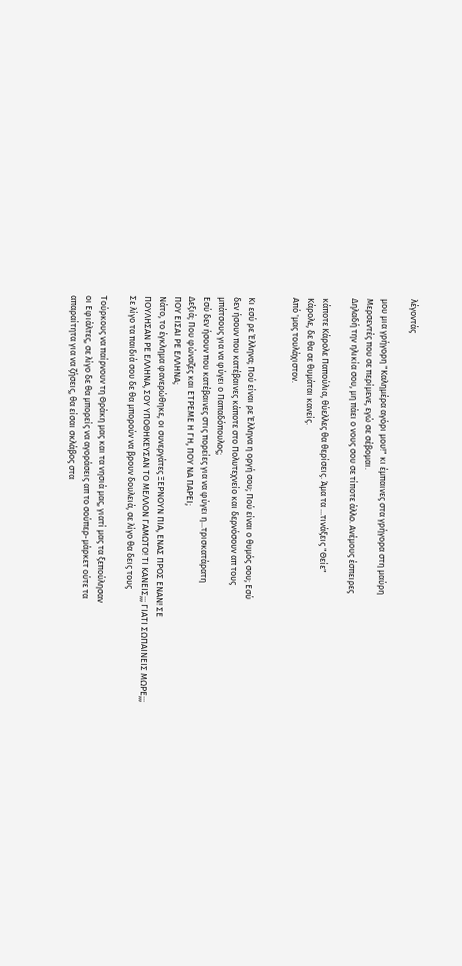λέγοντάς

μου μια γρήγορη "Καλημέρα αγόρι μου!" κι έμπαινες στα γρήγορα στη μαύρη
Μερσεντές που σε περίμενε, εγώ σε σέβομαι.
Δηλαδή την ηλικία σου, μη πάει ο νους σου σε τίποτε άλλο. Ανέμους έσπειρες

κάποτε Κάρολε Παπούλια, θύελλες θα θερίσεις. Άμα τα ...τινάξεις "Θείε"
Κάρολε, δε θα σε θυμάται κανείς.
Από 'μας τουλάχιστον.


Κι εσύ ρε Έλληνα; Πού είναι ρε Έλληνα η οργή σου; Πού είναι ο θυμός σου; Εσύ
δεν ήσουν που κατέβαινες κάποτε στο Πολυτεχνείο και δερνόσουν απ τους
μπάτσους για να φύγει ο Παπαδόπουλος;
Εσύ δεν ήσουν που κατέβαινες στις πορείες για να φύγει η...τρισκατάρατη
Δεξιά; Που φώναζες και ΕΤΡΕΜΕ Η ΓΗ, ΠΟΥ ΝΑ ΠΑΡΕΙ;
ΠΟΥ ΕΙΣΑΙ ΡΕ ΕΛΛΗΝΑ;
Νάτο, το έγκλημα φανερώθηκε, οι συνεργάτες ΞΕΡΝΟΥΝ ΠΙΑ, ΕΝΑΣ ΠΡΟΣ ΕΝΑΝ! ΣΕ
ΠΟΥΛΗΣΑΝ ΡΕ ΕΛΛΗΝΑ, ΣΟΥ ΥΠΟΘΗΚΕΥΣΑΝ ΤΟ ΜΕΛΛΟΝ ΓΑΜΩΤΟ! ΤΙ ΚΑΝΕΙΣ;;; ΓΙΑΤΙ ΣΩΠΑΙΝΕΙΣ ΜΩΡΕ;;;
Σε λίγο τα παιδιά σου δε θα μπορούν να βρουν δουλειά, σε λίγο θα δεις τους

Τούρκους να παίρνουν τη Θράκη μας και τα νησιά μας, γιατί μας τα ξεπούλησαν
οι Εφιάλτες, σε λίγο δε θα μπορείς να αγοράσεις απ το σούπερ-μάρκετ ούτε τα
απαραίτητα για να ζήσεις, θα είσαι σκλάβος στα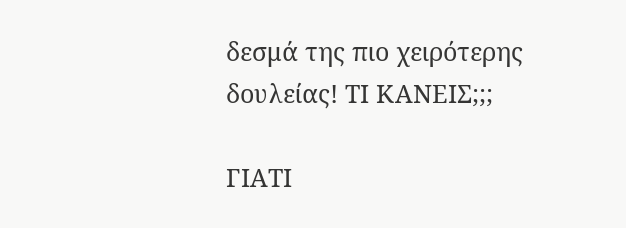δεσμά της πιο χειρότερης
δουλείας! ΤΙ ΚΑΝΕΙΣ;;;

ΓΙΑΤΙ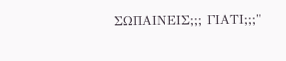ΣΩΠΑΙΝΕΙΣ;;; ΓΙΑΤΙ;;;"